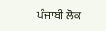ਪੰਜਾਬੀ ਲੋਕ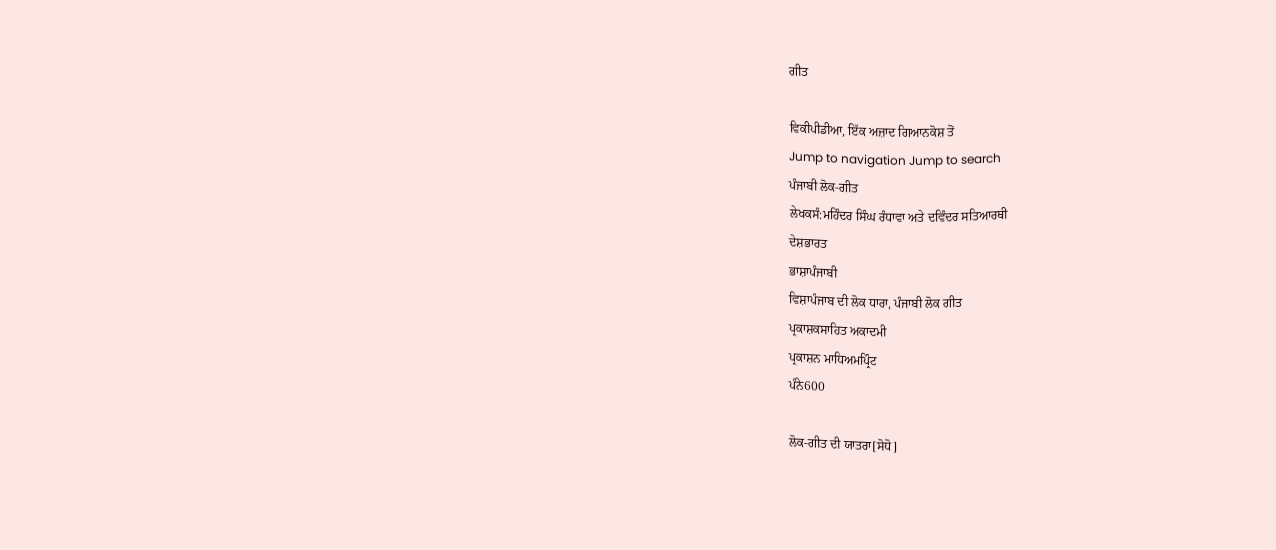ਗੀਤ

ਵਿਕੀਪੀਡੀਆ, ਇੱਕ ਅਜ਼ਾਦ ਗਿਆਨਕੋਸ਼ ਤੋਂ
Jump to navigation Jump to search
ਪੰਜਾਬੀ ਲੋਕ-ਗੀਤ
ਲੇਖਕਸੰ:ਮਹਿੰਦਰ ਸਿੰਘ ਰੰਧਾਵਾ ਅਤੇ ਦਵਿੰਦਰ ਸਤਿਆਰਥੀ
ਦੇਸ਼ਭਾਰਤ
ਭਾਸ਼ਾਪੰਜਾਬੀ
ਵਿਸ਼ਾਪੰਜਾਬ ਦੀ ਲੋਕ ਧਾਰਾ, ਪੰਜਾਬੀ ਲੋਕ ਗੀਤ
ਪ੍ਰਕਾਸ਼ਕਸਾਹਿਤ ਅਕਾਦਮੀ
ਪ੍ਰਕਾਸ਼ਨ ਮਾਧਿਅਮਪ੍ਰਿੰਟ
ਪੰਨੇ600

ਲੋਕ-ਗੀਤ ਦੀ ਯਾਤਰਾ[ਸੋਧੋ]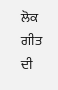ਲੋਕ ਗੀਤ ਦੀ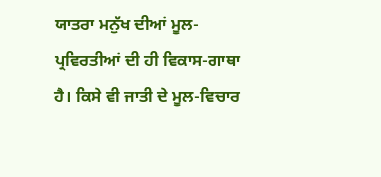ਯਾਤਰਾ ਮਨੁੱਖ ਦੀਆਂ ਮੂਲ-ਪ੍ਰਵਿਰਤੀਆਂ ਦੀ ਹੀ ਵਿਕਾਸ-ਗਾਥਾ ਹੈ। ਕਿਸੇ ਵੀ ਜਾਤੀ ਦੇ ਮੂਲ-ਵਿਚਾਰ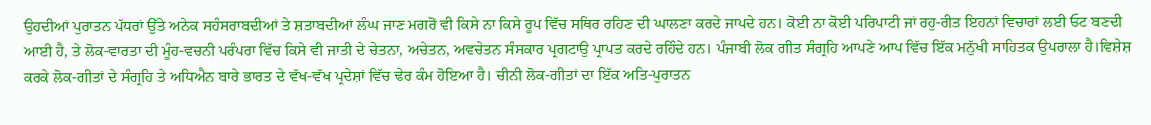ਉਹਦੀਆਂ ਪੁਰਾਤਨ ਪੱਧਰਾਂ ਉੱਤੇ ਅਨੇਕ ਸਹੰਸਰਾਬਦੀਆਂ ਤੇ ਸ਼ਤਾਬਦੀਆਂ ਲੰਘ ਜਾਣ ਮਗਰੋਂ ਵੀ ਕਿਸੇ ਨਾ ਕਿਸੇ ਰੂਪ ਵਿੱਚ ਸਥਿਰ ਰਹਿਣ ਦੀ ਘਾਲਣਾ ਕਰਦੇ ਜਾਪਦੇ ਹਨ। ਕੋਈ ਨਾ ਕੋਈ ਪਰਿਪਾਟੀ ਜਾਂ ਰਹੁ-ਰੀਤ ਇਹਨਾਂ ਵਿਚਾਰਾਂ ਲਈ ਓਟ ਬਣਦੀ ਆਈ ਹੈ, ਤੇ ਲੋਕ-ਵਾਰਤਾ ਦੀ ਮੂੰਹ-ਵਚਨੀ ਪਰੰਪਰਾ ਵਿੱਚ ਕਿਸੇ ਵੀ ਜਾਤੀ ਦੇ ਚੇਤਨਾ, ਅਚੇਤਨ, ਅਵਚੇਤਨ ਸੰਸਕਾਰ ਪ੍ਰਗਟਾਉ ਪ੍ਰਾਪਤ ਕਰਦੇ ਰਹਿੰਦੇ ਹਨ। ਪੰਜਾਬੀ ਲੋਕ ਗੀਤ ਸੰਗ੍ਰਹਿ ਆਪਣੇ ਆਪ ਵਿੱਚ ਇੱਕ ਮਨੁੱਖੀ ਸਾਹਿਤਕ ਉਪਰਾਲਾ ਹੈ।ਵਿਸ਼ੇਸ਼ ਕਰਕੇ ਲੋਕ-ਗੀਤਾਂ ਦੇ ਸੰਗ੍ਰਹਿ ਤੇ ਅਧਿਐਨ ਬਾਰੇ ਭਾਰਤ ਦੇ ਵੱਖ-ਵੱਖ ਪ੍ਰਦੇਸ਼ਾਂ ਵਿੱਚ ਢੇਰ ਕੰਮ ਹੋਇਆ ਹੈ। ਚੀਨੀ ਲੋਕ-ਗੀਤਾਂ ਦਾ ਇੱਕ ਅਤਿ-ਪੁਰਾਤਨ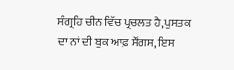ਸੰਗ੍ਰਹਿ ਚੀਨ ਵਿੱਚ ਪ੍ਰਚਲਤ ਹੈ,ਪੁਸਤਕ ਦਾ ਨਾਂ ਦੀ ਬੁਕ ਆਫ਼ ਸੌਂਗਸ, ਇਸ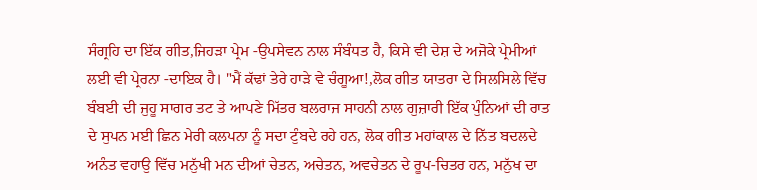ਸੰਗ੍ਰਹਿ ਦਾ ਇੱਕ ਗੀਤ,ਜਿਹੜਾ ਪ੍ਰੇਮ -ਉਪਸੇਵਨ ਨਾਲ ਸੰਬੰਧਤ ਹੈ, ਕਿਸੇ ਵੀ ਦੇਸ਼ ਦੇ ਅਜੋਕੇ ਪ੍ਰੇਮੀਆਂ ਲਈ ਵੀ ਪ੍ਰੇਰਨਾ -ਦਾਇਕ ਹੈ। "ਮੈਂ ਕੱਢਾਂ ਤੇਰੇ ਹਾੜੇ ਵੇ ਚੰਗੂਆ!,ਲੋਕ ਗੀਤ ਯਾਤਰਾ ਦੇ ਸਿਲਸਿਲੇ ਵਿੱਚ ਬੰਬਈ ਦੀ ਜੁਹੂ ਸਾਗਰ ਤਟ ਤੇ ਆਪਣੇ ਮਿੱਤਰ ਬਲਰਾਜ ਸਾਹਨੀ ਨਾਲ ਗੁਜ਼ਾਰੀ ਇੱਕ ਪੁੰਨਿਆਂ ਦੀ ਰਾਤ ਦੇ ਸੁਪਨ ਮਈ ਛਿਨ ਮੇਰੀ ਕਲਪਨਾ ਨੂੰ ਸਦਾ ਟੁੰਬਦੇ ਰਹੇ ਹਨ, ਲੋਕ ਗੀਤ ਮਹਾਂਕਾਲ ਦੇ ਨਿੱਤ ਬਦਲਦੇ ਅਨੰਤ ਵਹਾਉ ਵਿੱਚ ਮਨੁੱਖੀ ਮਨ ਦੀਆਂ ਚੇਤਨ, ਅਚੇਤਨ, ਅਵਚੇਤਨ ਦੇ ਰੂਪ-ਚਿਤਰ ਹਨ, ਮਨੁੱਖ ਦਾ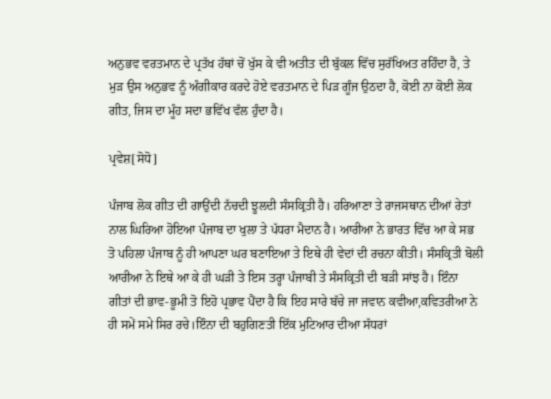ਅਨੁਭਵ ਵਰਤਮਾਨ ਦੇ ਪ੍ਰਤੱਖ ਹੱਥਾਂ ਚੋਂ ਖੁੱਸ ਕੇ ਵੀ ਅਤੀਤ ਦੀ ਬੁੱਕਲ ਵਿੱਚ ਸੁਰੱਖਿਅਤ ਰਹਿੰਦਾ ਹੈ, ਤੇ ਮੁੜ ਉਸ ਅਨੁਭਵ ਨੂੰ ਅੰਗੀਕਾਰ ਕਰਦੇ ਹੋਏ ਵਰਤਮਾਨ ਦੇ ਪਿੜ ਗੂੰਜ ਉਠਦਾ ਹੈ, ਕੋਈ ਨਾ ਕੋਈ ਲੋਕ ਗੀਤ, ਜਿਸ ਦਾ ਮੂੰਹ ਸਦਾ ਭਵਿੱਖ ਵੱਲ ਹੁੰਦਾ ਹੈ।

ਪ੍ਰਵੇਸ਼[ਸੋਧੋ]

ਪੰਜਾਬ ਲੋਕ ਗੀਤ ਦੀ ਗਾਉਂਦੀ ਨੱਚਦੀ ਝੂਲਦੀ ਸੰਸਕ੍ਰਿਤੀ ਹੈ। ਹਰਿਆਣਾ ਤੇ ਰਾਜਸਥਾਨ ਦੀਆਂ ਰੇਤਾਂ ਨਾਲ ਘਿਰਿਆ ਹੋਇਆ ਪੰਜਾਬ ਦਾ ਖੁਲਾ ਤੇ ਪੱਧਰਾ ਮੈਦਾਨ ਹੈ। ਆਰੀਆ ਨੇ ਭਾਰਤ ਵਿੱਚ ਆ ਕੇ ਸਭ ਤੋ ਪਹਿਲਾ ਪੰਜਾਬ ਨੂੰ ਹੀ ਆਪਣਾ ਘਰ ਬਣਾਇਆ ਤੇ ਇਥੇ ਹੀ ਵੇਦਾਂ ਦੀ ਰਚਨਾ ਕੀਤੀ। ਸੰਸਕ੍ਰਿਤੀ ਬੋਲੀ ਆਰੀਆ ਨੇ ਇਥੇ ਆ ਕੇ ਹੀ ਘੜੀ ਤੇ ਇਸ ਤਰ੍ਹਾ ਪੰਜਾਬੀ ਤੇ ਸੰਸਕ੍ਰਿਤੀ ਦੀ ਬੜੀ ਸਾਂਝ ਹੈ। ਇੰਨਾ ਗੀਤਾਂ ਦੀ ਭਾਵ-ਭੂਮੀ ਤੋ ਇਹੋ ਪ੍ਰਭਾਵ ਪੈਂਦਾ ਹੈ ਕਿ ਇਹ ਸਾਰੇ ਬੱਚੇ ਜਾ ਜਵਾਨ ਕਵੀਆ,ਕਵਿਤਰੀਆ ਨੇ ਹੀ ਸਮੇਂ ਸਮੇ ਸਿਰ ਰਚੇ।ਇੰਨਾ ਦੀ ਬਹੁਗਿਣਤੀ ਇੱਕ ਮੁਟਿਆਰ ਦੀਆ ਸੱਧਰਾਂ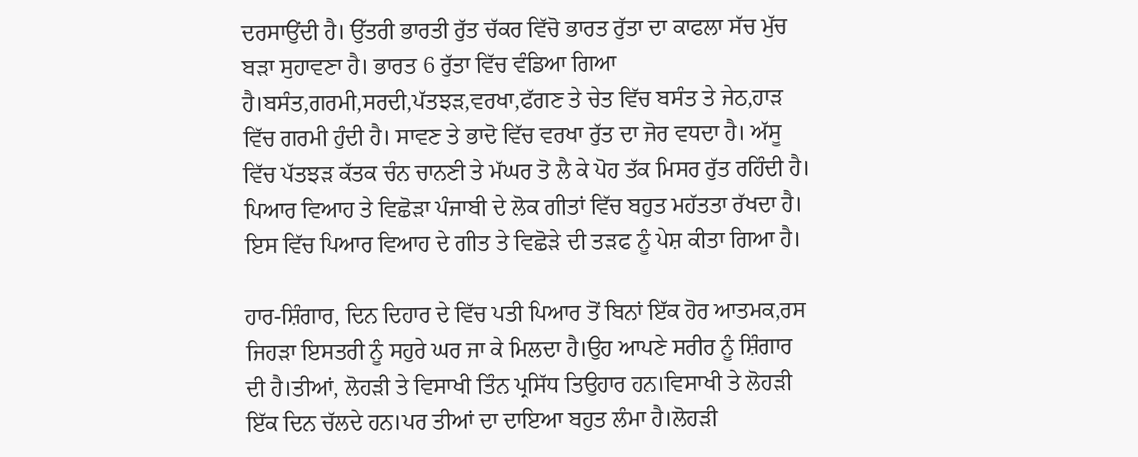ਦਰਸਾਉਂਦੀ ਹੈ। ਉੱਤਰੀ ਭਾਰਤੀ ਰੁੱਤ ਚੱਕਰ ਵਿੱਚੋ ਭਾਰਤ ਰੁੱਤਾ ਦਾ ਕਾਫਲਾ ਸੱਚ ਮੁੱਚ ਬੜਾ ਸੁਹਾਵਣਾ ਹੈ। ਭਾਰਤ 6 ਰੁੱਤਾ ਵਿੱਚ ਵੰਡਿਆ ਗਿਆ ਹੈ।ਬਸੰਤ,ਗਰਮੀ,ਸਰਦੀ,ਪੱਤਝੜ,ਵਰਖਾ,ਫੱਗਣ ਤੇ ਚੇਤ ਵਿੱਚ ਬਸੰਤ ਤੇ ਜੇਠ,ਹਾੜ ਵਿੱਚ ਗਰਮੀ ਹੁੰਦੀ ਹੈ। ਸਾਵਣ ਤੇ ਭਾਦੋ ਵਿੱਚ ਵਰਖਾ ਰੁੱਤ ਦਾ ਜੋਰ ਵਧਦਾ ਹੈ। ਅੱਸੂ ਵਿੱਚ ਪੱਤਝੜ ਕੱਤਕ ਚੰਨ ਚਾਨਣੀ ਤੇ ਮੱਘਰ ਤੋ ਲੈ ਕੇ ਪੋਹ ਤੱਕ ਮਿਸਰ ਰੁੱਤ ਰਹਿੰਦੀ ਹੈ। ਪਿਆਰ ਵਿਆਹ ਤੇ ਵਿਛੋੜਾ ਪੰਜਾਬੀ ਦੇ ਲੋਕ ਗੀਤਾਂ ਵਿੱਚ ਬਹੁਤ ਮਹੱਤਤਾ ਰੱਖਦਾ ਹੈ। ਇਸ ਵਿੱਚ ਪਿਆਰ ਵਿਆਹ ਦੇ ਗੀਤ ਤੇ ਵਿਛੋੜੇ ਦੀ ਤੜਫ ਨੂੰ ਪੇਸ਼ ਕੀਤਾ ਗਿਆ ਹੈ।

ਹਾਰ-ਸ਼ਿੰਗਾਰ, ਦਿਨ ਦਿਹਾਰ ਦੇ ਵਿੱਚ ਪਤੀ ਪਿਆਰ ਤੋਂ ਬਿਨਾਂ ਇੱਕ ਹੋਰ ਆਤਮਕ,ਰਸ ਜਿਹੜਾ ਇਸਤਰੀ ਨੂੰ ਸਹੁਰੇ ਘਰ ਜਾ ਕੇ ਮਿਲਦਾ ਹੈ।ਉਹ ਆਪਣੇ ਸਰੀਰ ਨੂੰ ਸ਼ਿੰਗਾਰ ਦੀ ਹੈ।ਤੀਆਂ, ਲੋਹੜੀ ਤੇ ਵਿਸਾਖੀ ਤਿੰਨ ਪ੍ਰਸਿੱਧ ਤਿਉਹਾਰ ਹਨ।ਵਿਸਾਖੀ ਤੇ ਲੋਹੜੀ ਇੱਕ ਦਿਨ ਚੱਲਦੇ ਹਨ।ਪਰ ਤੀਆਂ ਦਾ ਦਾਇਆ ਬਹੁਤ ਲੰਮਾ ਹੈ।ਲੋਹੜੀ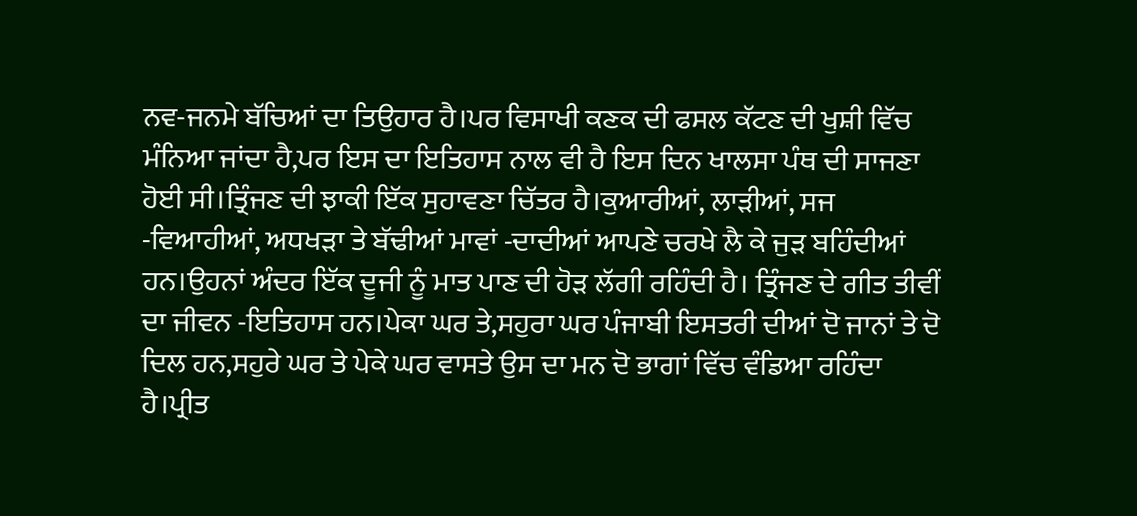ਨਵ-ਜਨਮੇ ਬੱਚਿਆਂ ਦਾ ਤਿਉਹਾਰ ਹੈ।ਪਰ ਵਿਸਾਖੀ ਕਣਕ ਦੀ ਫਸਲ ਕੱਟਣ ਦੀ ਖੁਸ਼ੀ ਵਿੱਚ ਮੰਨਿਆ ਜਾਂਦਾ ਹੈ,ਪਰ ਇਸ ਦਾ ਇਤਿਹਾਸ ਨਾਲ ਵੀ ਹੈ ਇਸ ਦਿਨ ਖਾਲਸਾ ਪੰਥ ਦੀ ਸਾਜਣਾ ਹੋਈ ਸੀ।ਤ੍ਰਿੰਜਣ ਦੀ ਝਾਕੀ ਇੱਕ ਸੁਹਾਵਣਾ ਚਿੱਤਰ ਹੈ।ਕੁਆਰੀਆਂ, ਲਾੜੀਆਂ, ਸਜ -ਵਿਆਹੀਆਂ, ਅਧਖੜਾ ਤੇ ਬੱਢੀਆਂ ਮਾਵਾਂ -ਦਾਦੀਆਂ ਆਪਣੇ ਚਰਖੇ ਲੈ ਕੇ ਜੁੜ ਬਹਿੰਦੀਆਂ ਹਨ।ਉਹਨਾਂ ਅੰਦਰ ਇੱਕ ਦੂਜੀ ਨੂੰ ਮਾਤ ਪਾਣ ਦੀ ਹੋੜ ਲੱਗੀ ਰਹਿੰਦੀ ਹੈ। ਤ੍ਰਿੰਜਣ ਦੇ ਗੀਤ ਤੀਵੀਂ ਦਾ ਜੀਵਨ -ਇਤਿਹਾਸ ਹਨ।ਪੇਕਾ ਘਰ ਤੇ,ਸਹੁਰਾ ਘਰ ਪੰਜਾਬੀ ਇਸਤਰੀ ਦੀਆਂ ਦੋ ਜਾਨਾਂ ਤੇ ਦੋ ਦਿਲ ਹਨ,ਸਹੁਰੇ ਘਰ ਤੇ ਪੇਕੇ ਘਰ ਵਾਸਤੇ ਉਸ ਦਾ ਮਨ ਦੋ ਭਾਗਾਂ ਵਿੱਚ ਵੰਡਿਆ ਰਹਿੰਦਾ ਹੈ।ਪ੍ਰੀਤ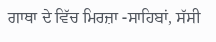ਗਾਥਾ ਦੇ ਵਿੱਚ ਮਿਰਜ਼ਾ -ਸਾਹਿਬਾਂ, ਸੱਸੀ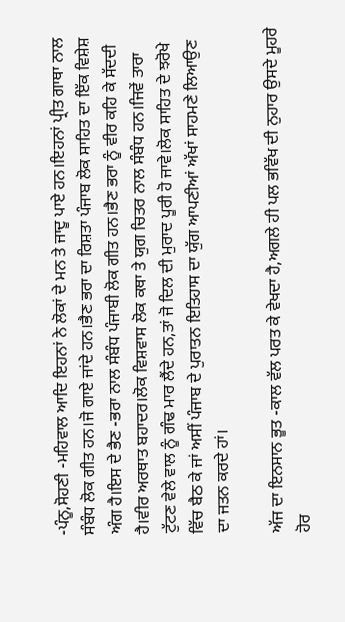-ਪੰਨੂ,ਸੋਹਣੀ -ਮਹਿਵਾਲ ਆਦਿ ਇਹਨਾਂ ਨੇ ਲੋਕਾਂ ਦੇ ਮਨ ਤੇ ਜਾਦੂ ਪਾਏ ਹਨ।ਇਹਨਾਂ ਪ੍ਰੀਤ ਗਾਥਾ ਨਾਲ ਸੰਬੰਧ ਲੋਕ ਗੀਤ ਹਨ।ਜੋ ਗਾਏ ਜਾਂਦੇ ਹਨ।ਭੈਣ ਭਰਾ ਦਾ ਰਿਸ਼ਤਾ ਪੰਜਾਬ ਲੋਕ ਸਾਹਿਤ ਦਾ ਇੱਕ ਵਿਸ਼ੇਸ਼ ਅੰਗ ਹੈ।ਇਸ ਦੇ ਭੈਣ -ਭਰਾ ਨਾਲ ਸੰਬੰਧ ਪੰਜਾਬੀ ਲੋਕ ਗੀਤ ਹਨ।ਭੈਣ ਭਰਾ ਨੂੰ ਵੀਰ ਕਹਿ ਕੇ ਸੱਦਦੀ ਹੈ।ਵੀਰ ਅਰਥਾਤ ਬਹਾਦਰ।ਲੋਕ ਵਿਸ਼ਵਾਸ ਲੋਕ ਕਥਾ ਤੇ ਯੁਗ ਚਿਤਰ ਨਾਲ ਸੰਬੰਧ ਹਨ।ਜਿਵੇਂ ਤਾਰਾ ਟੁੱਟਣ ਵੇਲੇ ਵਾਲ ਨੂੰ ਗੰਢ ਮਾਰ ਲੈਂਦੇ ਹਨ,ਤਾਂ ਜੋ ਦਿਲ ਦੀ ਮੁਰਾਦ ਪੂਰੀ ਹੋ ਜਾਵੇ।ਲੋਕ ਸਾਹਿਤ ਦੇ ਝਰੋਖੇ ਵਿੱਚ ਬੈਠ ਕੇ ਜਾਂ ਅਸੀਂ ਪੰਜਾਬ ਦੇ ਪੁਰਾਤਨ ਇਤਿਹਾਸ ਦਾ ਯੁੱਗ ਆਪਣੀਆਂ ਅੱਖਾਂ ਸਾਹਮਣੇ ਲਿਆਉਣ ਦਾ ਜਤਨ ਕਰਦੇ ਹਾਂ।

ਅੱਜ ਦਾ ਇਨਸਾਨ ਭੂਤ -ਕਾਲ ਵੱਲ ਪਰਤ ਕੇ ਵੇਖਦਾ ਹੈ,ਅਗਲੇ ਹੀ ਪਲ ਭਵਿੱਖ ਦੀ ਨੁਹਾਰ ਉਸਦੇ ਮੂਹਰੇ ਹੋਰ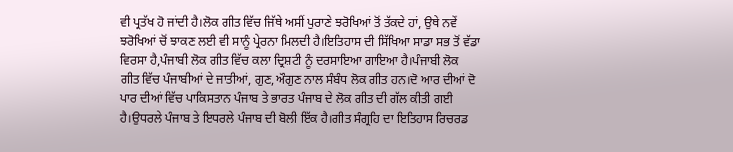ਵੀ ਪ੍ਰਤੱਖ ਹੋ ਜਾਂਦੀ ਹੈ।ਲੋਕ ਗੀਤ ਵਿੱਚ ਜਿੱਥੇ ਅਸੀਂ ਪੁਰਾਣੇ ਝਰੋਖਿਆਂ ਤੋਂ ਤੱਕਦੇ ਹਾਂ, ਉਥੇ ਨਵੇਂ ਝਰੋਖਿਆਂ ਚੋਂ ਝਾਕਣ ਲਈ ਵੀ ਸਾਨੂੰ ਪ੍ਰੇਰਨਾ ਮਿਲਦੀ ਹੈ।ਇਤਿਹਾਸ ਦੀ ਸਿੱਖਿਆ ਸਾਡਾ ਸਭ ਤੋਂ ਵੱਡਾ ਵਿਰਸਾ ਹੈ,ਪੰਜਾਬੀ ਲੋਕ ਗੀਤ ਵਿੱਚ ਕਲਾ ਦ੍ਰਿਸ਼ਟੀ ਨੂੰ ਦਰਸਾਇਆ ਗਾਇਆ ਹੈ।ਪੰਜਾਬੀ ਲੋਕ ਗੀਤ ਵਿੱਚ ਪੰਜਾਬੀਆਂ ਦੇ ਜਾਤੀਆਂ, ਗੁਣ,ਔਗੁਣ ਨਾਲ ਸੰਬੰਧ ਲੋਕ ਗੀਤ ਹਨ।ਦੋ ਆਰ ਦੀਆਂ ਦੋ ਪਾਰ ਦੀਆਂ ਵਿੱਚ ਪਾਕਿਸਤਾਨ ਪੰਜਾਬ ਤੇ ਭਾਰਤ ਪੰਜਾਬ ਦੇ ਲੋਕ ਗੀਤ ਦੀ ਗੱਲ ਕੀਤੀ ਗਈ ਹੈ।ਉਧਰਲੇ ਪੰਜਾਬ ਤੇ ਇਧਰਲੇ ਪੰਜਾਬ ਦੀ ਬੋਲੀ ਇੱਕ ਹੈ।ਗੀਤ ਸੰਗ੍ਰਹਿ ਦਾ ਇਤਿਹਾਸ ਰਿਚਰਡ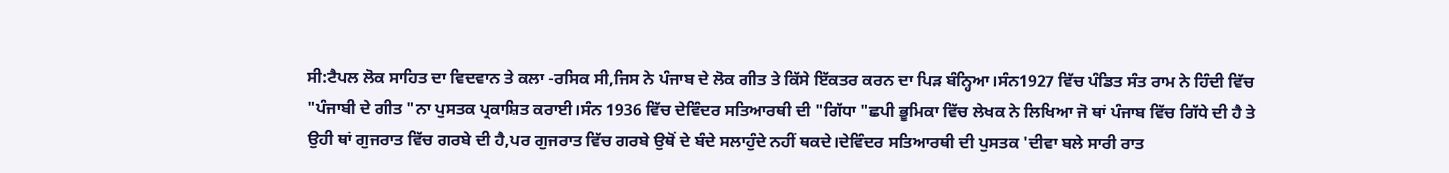ਸੀ:ਟੈਪਲ ਲੋਕ ਸਾਹਿਤ ਦਾ ਵਿਦਵਾਨ ਤੇ ਕਲਾ -ਰਸਿਕ ਸੀ,ਜਿਸ ਨੇ ਪੰਜਾਬ ਦੇ ਲੋਕ ਗੀਤ ਤੇ ਕਿੱਸੇ ਇੱਕਤਰ ਕਰਨ ਦਾ ਪਿੜ ਬੰਨ੍ਹਿਆ।ਸੰਨ1927 ਵਿੱਚ ਪੰਡਿਤ ਸੰਤ ਰਾਮ ਨੇ ਹਿੰਦੀ ਵਿੱਚ "ਪੰਜਾਬੀ ਦੇ ਗੀਤ "ਨਾ ਪੁਸਤਕ ਪ੍ਰਕਾਸ਼ਿਤ ਕਰਾਈ।ਸੰਨ 1936 ਵਿੱਚ ਦੇਵਿੰਦਰ ਸਤਿਆਰਥੀ ਦੀ "ਗਿੱਧਾ "ਛਪੀ ਭੂਮਿਕਾ ਵਿੱਚ ਲੇਖਕ ਨੇ ਲਿਖਿਆ ਜੋ ਥਾਂ ਪੰਜਾਬ ਵਿੱਚ ਗਿੱਧੇ ਦੀ ਹੈ ਤੇ ਉਹੀ ਥਾਂ ਗੁਜਰਾਤ ਵਿੱਚ ਗਰਬੇ ਦੀ ਹੈ,ਪਰ ਗੁਜਰਾਤ ਵਿੱਚ ਗਰਬੇ ਉਥੋਂ ਦੇ ਬੰਦੇ ਸਲਾਹੁੰਦੇ ਨਹੀਂ ਥਕਦੇ।ਦੇਵਿੰਦਰ ਸਤਿਆਰਥੀ ਦੀ ਪੁਸਤਕ 'ਦੀਵਾ ਬਲੇ ਸਾਰੀ ਰਾਤ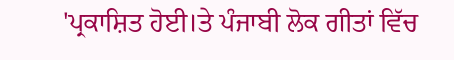'ਪ੍ਰਕਾਸ਼ਿਤ ਹੋਈ।ਤੇ ਪੰਜਾਬੀ ਲੋਕ ਗੀਤਾਂ ਵਿੱਚ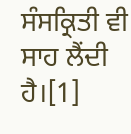ਸੰਸਕ੍ਰਿਤੀ ਵੀ ਸਾਹ ਲੈਂਦੀ ਹੈ।[1]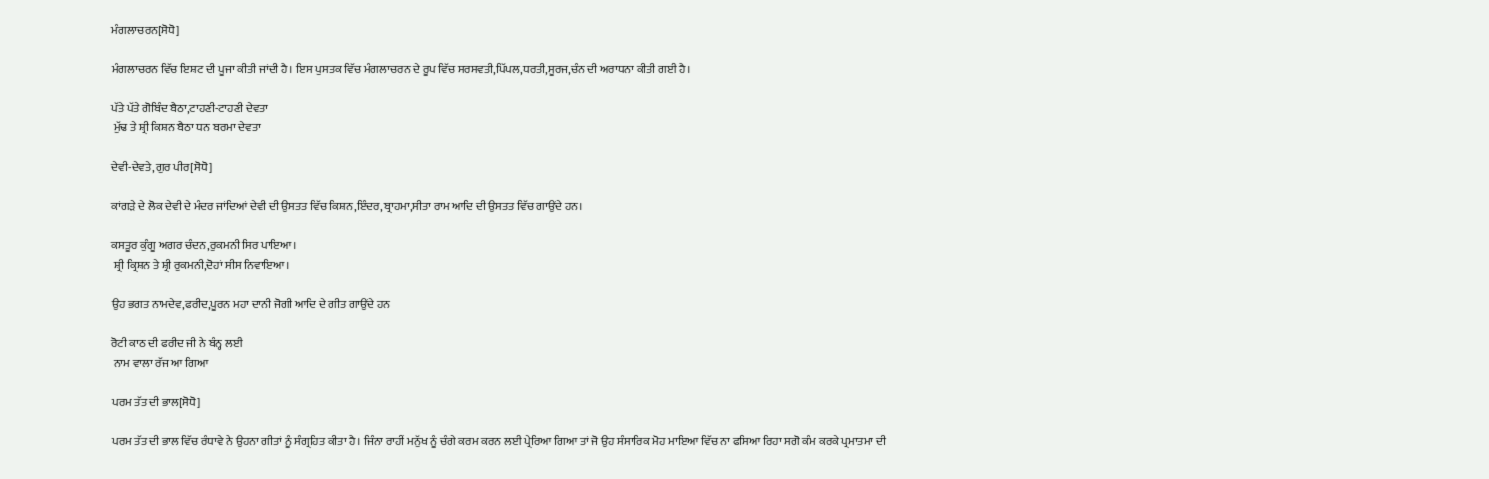ਮੰਗਲਾਚਰਨ[ਸੋਧੋ]

ਮੰਗਲਾਚਰਨ ਵਿੱਚ ਇਸ਼ਟ ਦੀ ਪੂਜਾ ਕੀਤੀ ਜਾਂਦੀ ਹੈ। ਇਸ ਪੁਸਤਕ ਵਿੱਚ ਮੰਗਲਾਚਰਨ ਦੇ ਰੂਪ ਵਿੱਚ ਸਰਸਵਤੀ,ਪਿੱਪਲ,ਧਰਤੀ,ਸੂਰਜ,ਚੰਨ ਦੀ ਅਰਾਧਨਾ ਕੀਤੀ ਗਈ ਹੈ।

ਪੱਤੇ ਪੱਤੇ ਗੋਬਿੰਦ ਬੈਠਾ,ਟਾਹਣੀ-ਟਾਹਣੀ ਦੇਵਤਾ
 ਮੁੱਢ ਤੇ ਸ਼੍ਰੀ ਕਿਸ਼ਨ ਬੈਠਾ ਧਨ ਬਰਮਾ ਦੇਵਤਾ

ਦੇਵੀ-ਦੇਵਤੇ,ਗੁਰ ਪੀਰ[ਸੋਧੋ]

ਕਾਂਗੜੇ ਦੇ ਲੋਕ ਦੇਵੀ ਦੇ ਮੰਦਰ ਜਾਂਦਿਆਂ ਦੇਵੀ ਦੀ ਉਸਤਤ ਵਿੱਚ ਕਿਸ਼ਨ,ਇੰਦਰ,ਬ੍ਰਾਹਮਾ,ਸੀਤਾ ਰਾਮ ਆਦਿ ਦੀ ਉਸਤਤ ਵਿੱਚ ਗਾਉਂਦੇ ਹਨ।

ਕਸਤੂਰ ਕੁੰਗੂ ਅਗਰ ਚੰਦਨ,ਰੁਕਮਨੀ ਸਿਰ ਪਾਇਆ।
 ਸ਼੍ਰੀ ਕ੍ਰਿਸ਼ਨ ਤੇ ਸ਼੍ਰੀ ਰੁਕਮਨੀ,ਦੋਹਾਂ ਸੀਸ ਨਿਵਾਇਆ।

ਉਹ ਭਗਤ ਨਾਮਦੇਵ,ਫਰੀਦ,ਪੂਰਨ ਮਹਾ ਦਾਨੀ ਜੋਗੀ ਆਦਿ ਦੇ ਗੀਤ ਗਾਉਂਦੇ ਹਨ

ਰੋਟੀ ਕਾਠ ਦੀ ਫਰੀਦ ਜੀ ਨੇ ਬੰਨ੍ਹ ਲਈ
 ਨਾਮ ਵਾਲਾ ਰੱਜ ਆ ਗਿਆ

ਪਰਮ ਤੱਤ ਦੀ ਭਾਲ[ਸੋਧੋ]

ਪਰਮ ਤੱਤ ਦੀ ਭਾਲ ਵਿੱਚ ਰੰਧਾਵੇ ਨੇ ਉਹਨਾ ਗੀਤਾਂ ਨੂੰ ਸੰਗ੍ਰਹਿਤ ਕੀਤਾ ਹੈ। ਜਿੰਨਾ ਰਾਹੀਂ ਮਨੁੱਖ ਨੂੰ ਚੰਗੇ ਕਰਮ ਕਰਨ ਲਈ ਪ੍ਰੇਰਿਆ ਗਿਆ ਤਾਂ ਜੋ ਉਹ ਸੰਸਾਰਿਕ ਮੋਹ ਮਾਇਆ ਵਿੱਚ ਨਾ ਫਸਿਆ ਰਿਹਾ ਸਗੋ ਕੰਮ ਕਰਕੇ ਪ੍ਰਮਾਤਮਾ ਦੀ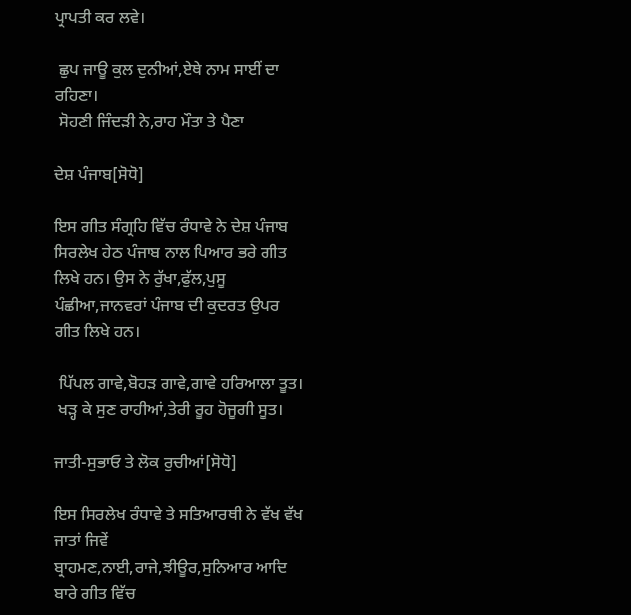ਪ੍ਰਾਪਤੀ ਕਰ ਲਵੇ।

 ਛੁਪ ਜਾਊ ਕੁਲ ਦੁਨੀਆਂ,ਏਥੇ ਨਾਮ ਸਾਈਂ ਦਾ ਰਹਿਣਾ।
 ਸੋਹਣੀ ਜਿੰਦੜੀ ਨੇ,ਰਾਹ ਮੌਤਾ ਤੇ ਪੈਣਾ

ਦੇਸ਼ ਪੰਜਾਬ[ਸੋਧੋ]

ਇਸ ਗੀਤ ਸੰਗ੍ਰਹਿ ਵਿੱਚ ਰੰਧਾਵੇ ਨੇ ਦੇਸ਼ ਪੰਜਾਬ ਸਿਰਲੇਖ ਹੇਠ ਪੰਜਾਬ ਨਾਲ ਪਿਆਰ ਭਰੇ ਗੀਤ ਲਿਖੇ ਹਨ। ਉਸ ਨੇ ਰੁੱਖਾ,ਫੁੱਲ,ਪੁਸੂ ਪੰਛੀਆ,ਜਾਨਵਰਾਂ ਪੰਜਾਬ ਦੀ ਕੁਦਰਤ ਉਪਰ ਗੀਤ ਲਿਖੇ ਹਨ।

 ਪਿੱਪਲ ਗਾਵੇ,ਬੋਹੜ ਗਾਵੇ,ਗਾਵੇ ਹਰਿਆਲਾ ਤੂਤ।
 ਖੜ੍ਹ ਕੇ ਸੁਣ ਰਾਹੀਆਂ,ਤੇਰੀ ਰੂਹ ਹੋਜੂਗੀ ਸੂਤ।

ਜਾਤੀ-ਸੁਭਾਓ ਤੇ ਲੋਕ ਰੁਚੀਆਂ[ਸੋਧੋ]

ਇਸ ਸਿਰਲੇਖ ਰੰਧਾਵੇ ਤੇ ਸਤਿਆਰਥੀ ਨੇ ਵੱਖ ਵੱਖ ਜਾਤਾਂ ਜਿਵੇਂ ਬ੍ਰਾਹਮਣ,ਨਾਈ,ਰਾਜੇ,ਝੀਊਰ,ਸੁਨਿਆਰ ਆਦਿ ਬਾਰੇ ਗੀਤ ਵਿੱਚ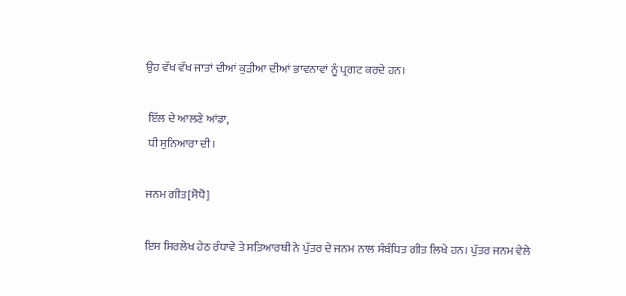ਉਹ ਵੱਖ ਵੱਖ ਜਾਤਾਂ ਦੀਆਂ ਕੁੜੀਆ ਦੀਆਂ ਭਾਵਨਾਵਾਂ ਨੂੰ ਪ੍ਰਗਟ ਕਰਦੇ ਹਨ।

 ਇੱਲ ਦੇ ਆਲਣੇ ਆਂਡਾ,
 ਧੀ ਸੁਨਿਆਰਾ ਦੀ।

ਜਨਮ ਗੀਤ[ਸੋਧੋ]

ਇਸ ਸਿਰਲੇਖ ਹੇਠ ਰੰਧਾਵੇ ਤੇ ਸਤਿਆਰਥੀ ਨੇ ਪੁੱਤਰ ਦੇ ਜਨਮ ਨਾਲ ਸੰਬੰਧਿਤ ਗੀਤ ਲਿਖੇ ਹਨ। ਪੁੱਤਰ ਜਨਮ ਵੇਲੇ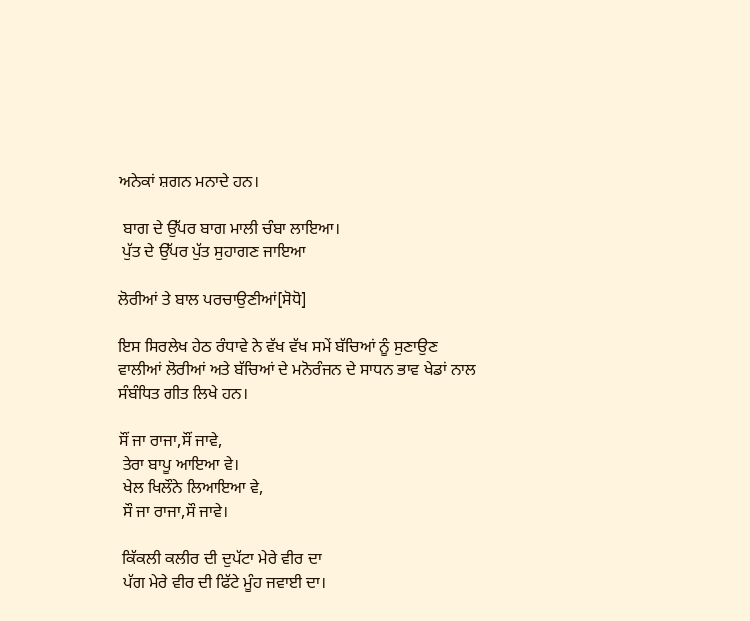ਅਨੇਕਾਂ ਸ਼ਗਨ ਮਨਾਦੇ ਹਨ।

 ਬਾਗ ਦੇ ਉੱਪਰ ਬਾਗ ਮਾਲੀ ਚੰਬਾ ਲਾਇਆ।
 ਪੁੱਤ ਦੇ ਉੱਪਰ ਪੁੱਤ ਸੁਹਾਗਣ ਜਾਇਆ

ਲੋਰੀਆਂ ਤੇ ਬਾਲ ਪਰਚਾਉਣੀਆਂ[ਸੋਧੋ]

ਇਸ ਸਿਰਲੇਖ ਹੇਠ ਰੰਧਾਵੇ ਨੇ ਵੱਖ ਵੱਖ ਸਮੇਂ ਬੱਚਿਆਂ ਨੂੰ ਸੁਣਾਉਣ ਵਾਲੀਆਂ ਲੋਰੀਆਂ ਅਤੇ ਬੱਚਿਆਂ ਦੇ ਮਨੋਰੰਜਨ ਦੇ ਸਾਧਨ ਭਾਵ ਖੇਡਾਂ ਨਾਲ ਸੰਬੰਧਿਤ ਗੀਤ ਲਿਖੇ ਹਨ।

ਸੌਂ ਜਾ ਰਾਜਾ,ਸੌਂ ਜਾਵੇ,
 ਤੇਰਾ ਬਾਪੂ ਆਇਆ ਵੇ।
 ਖੇਲ ਖਿਲੌਨੇ ਲਿਆਇਆ ਵੇ,
 ਸੌ ਜਾ ਰਾਜਾ,ਸੌ ਜਾਵੇ।

 ਕਿੱਕਲੀ ਕਲੀਰ ਦੀ ਦੁਪੱਟਾ ਮੇਰੇ ਵੀਰ ਦਾ
 ਪੱਗ ਮੇਰੇ ਵੀਰ ਦੀ ਫਿੱਟੇ ਮੂੰਹ ਜਵਾਈ ਦਾ।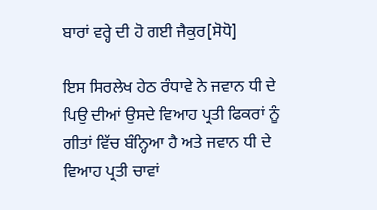ਬਾਰਾਂ ਵਰ੍ਹੇ ਦੀ ਹੋ ਗਈ ਜੈਕੁਰ[ਸੋਧੋ]

ਇਸ ਸਿਰਲੇਖ ਹੇਠ ਰੰਧਾਵੇ ਨੇ ਜਵਾਨ ਧੀ ਦੇ ਪਿਉ ਦੀਆਂ ਉਸਦੇ ਵਿਆਹ ਪ੍ਰਤੀ ਫਿਕਰਾਂ ਨੂੰ ਗੀਤਾਂ ਵਿੱਚ ਬੰਨ੍ਹਿਆ ਹੈ ਅਤੇ ਜਵਾਨ ਧੀ ਦੇ ਵਿਆਹ ਪ੍ਰਤੀ ਚਾਵਾਂ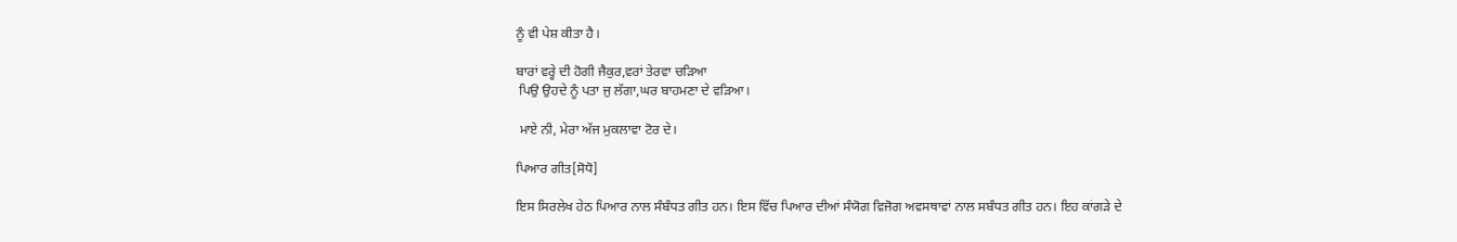ਨੂੰ ਵੀ ਪੇਸ਼ ਕੀਤਾ ਹੈ।

ਬਾਰਾਂ ਵਰ੍ਹੇ ਦੀ ਹੋਗੀ ਜੈਕੁਰ,ਵਰਾਂ ਤੇਰਵਾ ਚੜਿਆ
 ਪਿਉ ਉਹਦੇ ਨੂੰ ਪਤਾ ਜੁ ਲੱਗਾ,ਘਰ ਬਾਹਮਣਾ ਦੇ ਵੜਿਆ।

 ਮਾਏ ਨੀ, ਮੇਰਾ ਅੱਜ ਮੁਕਲਾਵਾ ਟੋਰ ਦੇ।

ਪਿਆਰ ਗੀਤ[ਸੋਧੋ]

ਇਸ ਸਿਰਲੇਖ ਹੇਠ ਪਿਆਰ ਨਾਲ ਸੰਬੰਧਤ ਗੀਤ ਹਨ। ਇਸ ਵਿੱਚ ਪਿਆਰ ਦੀਆਂ ਸੰਯੋਗ ਵਿਜੋਗ ਅਵਸਥਾਵਾਂ ਨਾਲ ਸਬੰਧਤ ਗੀਤ ਹਨ। ਇਹ ਕਾਂਗੜੇ ਦੇ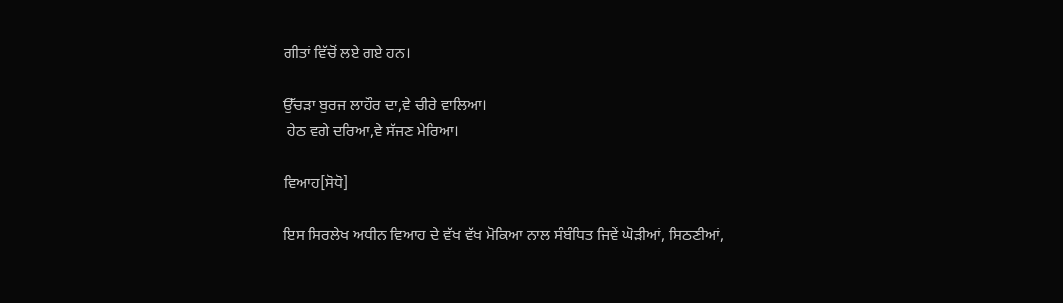ਗੀਤਾਂ ਵਿੱਚੋਂ ਲਏ ਗਏ ਹਨ।

ਉੱਚੜਾ ਬੁਰਜ ਲਾਹੌਰ ਦਾ,ਵੇ ਚੀਰੇ ਵਾਲਿਆ।
 ਹੇਠ ਵਗੇ ਦਰਿਆ,ਵੇ ਸੱਜਣ ਮੇਰਿਆ।

ਵਿਆਹ[ਸੋਧੋ]

ਇਸ ਸਿਰਲੇਖ ਅਧੀਨ ਵਿਆਹ ਦੇ ਵੱਖ ਵੱਖ ਮੋਕਿਆ ਨਾਲ ਸੰਬੰਧਿਤ ਜਿਵੇਂ ਘੋੜੀਆਂ, ਸਿਠਣੀਆਂ,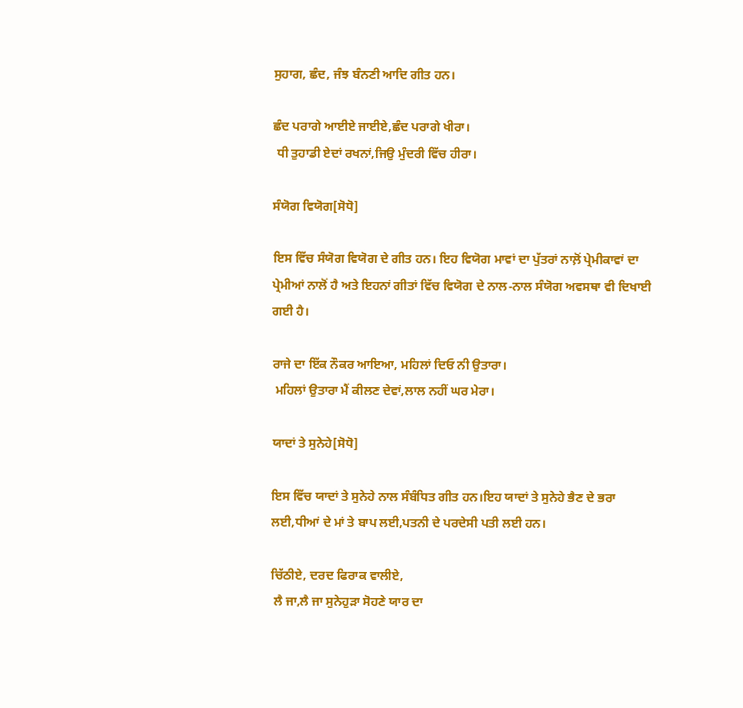ਸੁਹਾਗ, ਛੰਦ, ਜੰਝ ਬੰਨਣੀ ਆਦਿ ਗੀਤ ਹਨ।

ਛੰਦ ਪਰਾਗੇ ਆਈਏ ਜਾਈਏ,ਛੰਦ ਪਰਾਗੇ ਖੀਰਾ।
 ਧੀ ਤੁਹਾਡੀ ਏਦਾਂ ਰਖਨਾਂ,ਜਿਉ ਮੁੰਦਰੀ ਵਿੱਚ ਹੀਰਾ।

ਸੰਯੋਗ ਵਿਯੋਗ[ਸੋਧੋ]

ਇਸ ਵਿੱਚ ਸੰਯੋਗ ਵਿਯੋਗ ਦੇ ਗੀਤ ਹਨ। ਇਹ ਵਿਯੋਗ ਮਾਵਾਂ ਦਾ ਪੁੱਤਰਾਂ ਨਾਲ਼ੋਂ ਪ੍ਰੇਮੀਕਾਵਾਂ ਦਾ ਪ੍ਰੇਮੀਆਂ ਨਾਲੋਂ ਹੈ ਅਤੇ ਇਹਨਾਂ ਗੀਤਾਂ ਵਿੱਚ ਵਿਯੋਗ ਦੇ ਨਾਲ-ਨਾਲ ਸੰਯੋਗ ਅਵਸਥਾ ਵੀ ਦਿਖਾਈ ਗਈ ਹੈ।

ਰਾਜੇ ਦਾ ਇੱਕ ਨੌਕਰ ਆਇਆ, ਮਹਿਲਾਂ ਦਿਓ ਨੀ ਉਤਾਰਾ।
 ਮਹਿਲਾਂ ਉਤਾਰਾ ਮੈਂ ਕੀਲਣ ਦੇਵਾਂ,ਲਾਲ ਨਹੀਂ ਘਰ ਮੇਰਾ।

ਯਾਦਾਂ ਤੇ ਸੁਨੇਹੇ[ਸੋਧੋ]

ਇਸ ਵਿੱਚ ਯਾਦਾਂ ਤੇ ਸੁਨੇਹੇ ਨਾਲ ਸੰਬੰਧਿਤ ਗੀਤ ਹਨ।ਇਹ ਯਾਦਾਂ ਤੇ ਸੁਨੇਹੇ ਭੈਣ ਦੇ ਭਰਾ ਲਈ,ਧੀਆਂ ਦੇ ਮਾਂ ਤੇ ਬਾਪ ਲਈ,ਪਤਨੀ ਦੇ ਪਰਦੇਸੀ ਪਤੀ ਲਈ ਹਨ।

ਚਿੱਠੀਏ, ਦਰਦ ਫਿਰਾਕ ਵਾਲੀਏ,
 ਲੈ ਜਾ,ਲੈ ਜਾ ਸੁਨੇਹੁੜਾ ਸੋਹਣੇ ਯਾਰ ਦਾ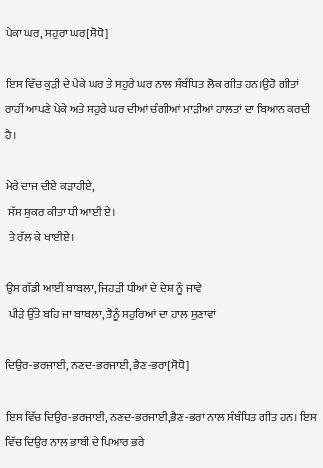ਪੇਕਾ ਘਰ, ਸਹੁਰਾ ਘਰ[ਸੋਧੋ]

ਇਸ ਵਿੱਚ ਕੁੜੀ ਦੇ ਪੇਕੇ ਘਰ ਤੇ ਸਹੁਰੇ ਘਰ ਨਾਲ ਸੰਬੰਧਿਤ ਲੋਕ ਗੀਤ ਹਨ।ਉਹੋ ਗੀਤਾਂ ਰਾਹੀਂ ਆਪਣੇ ਪੇਕੇ ਅਤੇ ਸਹੁਰੇ ਘਰ ਦੀਆਂ ਚੰਗੀਆਂ ਮਾੜੀਆਂ ਹਾਲਤਾਂ ਦਾ ਬਿਆਨ ਕਰਦੀ ਹੈ।

ਮੇਰੇ ਦਾਜ ਦੀਏ ਕੜਾਹੀਏ,
 ਸੱਸ ਸ਼ੁਕਰ ਕੀਤਾ ਧੀ ਆਈ ਏ।
 ਤੇ ਰੱਲ ਕੇ ਖਾਈਏ।

ਉਸ ਗੱਡੀ ਆਈਂ ਬਾਬਲਾ, ਜਿਹੜੀ ਧੀਆਂ ਦੇ ਦੇਸ਼ ਨੂੰ ਜਾਵੇ
 ਪੀੜੇ ਉੱਤੇ ਬਹਿ ਜਾ ਬਾਬਲਾ, ਤੈਨੂੰ ਸਹੁਰਿਆਂ ਦਾ ਹਾਲ ਸੁਣਾਵਾਂ

ਦਿਉਰ-ਭਰਜਾਈ, ਨਣਦ-ਭਰਜਾਈ, ਭੈਣ-ਭਰਾ[ਸੋਧੋ]

ਇਸ ਵਿੱਚ ਦਿਉਰ-ਭਰਜਾਈ, ਨਣਦ-ਭਰਜਾਈ,ਭੈਣ-ਭਰਾ ਨਾਲ ਸੰਬੰਧਿਤ ਗੀਤ ਹਨ। ਇਸ ਵਿੱਚ ਦਿਉਰ ਨਾਲ ਭਾਬੀ ਦੇ ਪਿਆਰ ਭਰੇ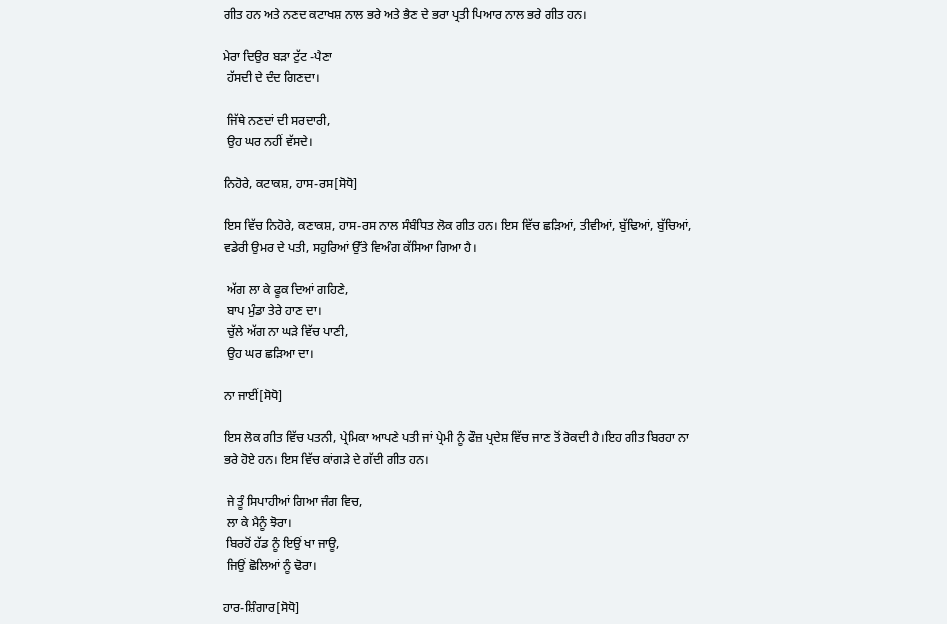ਗੀਤ ਹਨ ਅਤੇ ਨਣਦ ਕਟਾਖਸ਼ ਨਾਲ ਭਰੇ ਅਤੇ ਭੈਣ ਦੇ ਭਰਾ ਪ੍ਰਤੀ ਪਿਆਰ ਨਾਲ ਭਰੇ ਗੀਤ ਹਨ।

ਮੇਰਾ ਦਿਉਰ ਬੜਾ ਟੁੱਟ -ਪੈਣਾ
 ਹੱਸਦੀ ਦੇ ਦੰਦ ਗਿਣਦਾ।

 ਜਿੱਥੇ ਨਣਦਾਂ ਦੀ ਸਰਦਾਰੀ,
 ਉਹ ਘਰ ਨਹੀਂ ਵੱਸਦੇ।

ਨਿਹੋਰੇ, ਕਟਾਕਸ਼, ਹਾਸ-ਰਸ[ਸੋਧੋ]

ਇਸ ਵਿੱਚ ਨਿਹੋਰੇ, ਕਣਾਕਸ਼, ਹਾਸ-ਰਸ ਨਾਲ ਸੰਬੰਧਿਤ ਲੋਕ ਗੀਤ ਹਨ। ਇਸ ਵਿੱਚ ਛੜਿਆਂ, ਤੀਵੀਆਂ, ਬੁੱਢਿਆਂ, ਬੁੱਚਿਆਂ, ਵਡੇਰੀ ਉਮਰ ਦੇ ਪਤੀ, ਸਹੁਰਿਆਂ ਉੱਤੇ ਵਿਅੰਗ ਕੱਸਿਆ ਗਿਆ ਹੈ।

 ਅੱਗ ਲਾ ਕੇ ਫੂਕ ਦਿਆਂ ਗਹਿਣੇ,
 ਬਾਪ ਮੁੰਡਾ ਤੇਰੇ ਹਾਣ ਦਾ।
 ਚੁੱਲੇ ਅੱਗ ਨਾ ਘੜੇ ਵਿੱਚ ਪਾਣੀ,
 ਉਹ ਘਰ ਛੜਿਆ ਦਾ।

ਨਾ ਜਾਈਂ[ਸੋਧੋ]

ਇਸ ਲੋਕ ਗੀਤ ਵਿੱਚ ਪਤਨੀ, ਪ੍ਰੇਮਿਕਾ ਆਪਣੇ ਪਤੀ ਜਾਂ ਪ੍ਰੇਮੀ ਨੂੰ ਫੌਜ਼ ਪ੍ਰਦੇਸ਼ ਵਿੱਚ ਜਾਣ ਤੋਂ ਰੋਕਦੀ ਹੈ।ਇਹ ਗੀਤ ਬਿਰਹਾ ਨਾ ਭਰੇ ਹੋਏ ਹਨ। ਇਸ ਵਿੱਚ ਕਾਂਗੜੇ ਦੇ ਗੱਦੀ ਗੀਤ ਹਨ।

 ਜੇ ਤੂੰ ਸਿਪਾਹੀਆਂ ਗਿਆ ਜੰਗ ਵਿਚ,
 ਲਾ ਕੇ ਮੈਨੂੰ ਝੋਰਾ।
 ਬਿਰਹੋਂ ਹੱਡ ਨੂੰ ਇਉਂ ਖਾ ਜਾਊ,
 ਜਿਉਂ ਛੋਲਿਆਂ ਨੂੰ ਢੋਰਾ।

ਹਾਰ-ਸ਼ਿੰਗਾਰ[ਸੋਧੋ]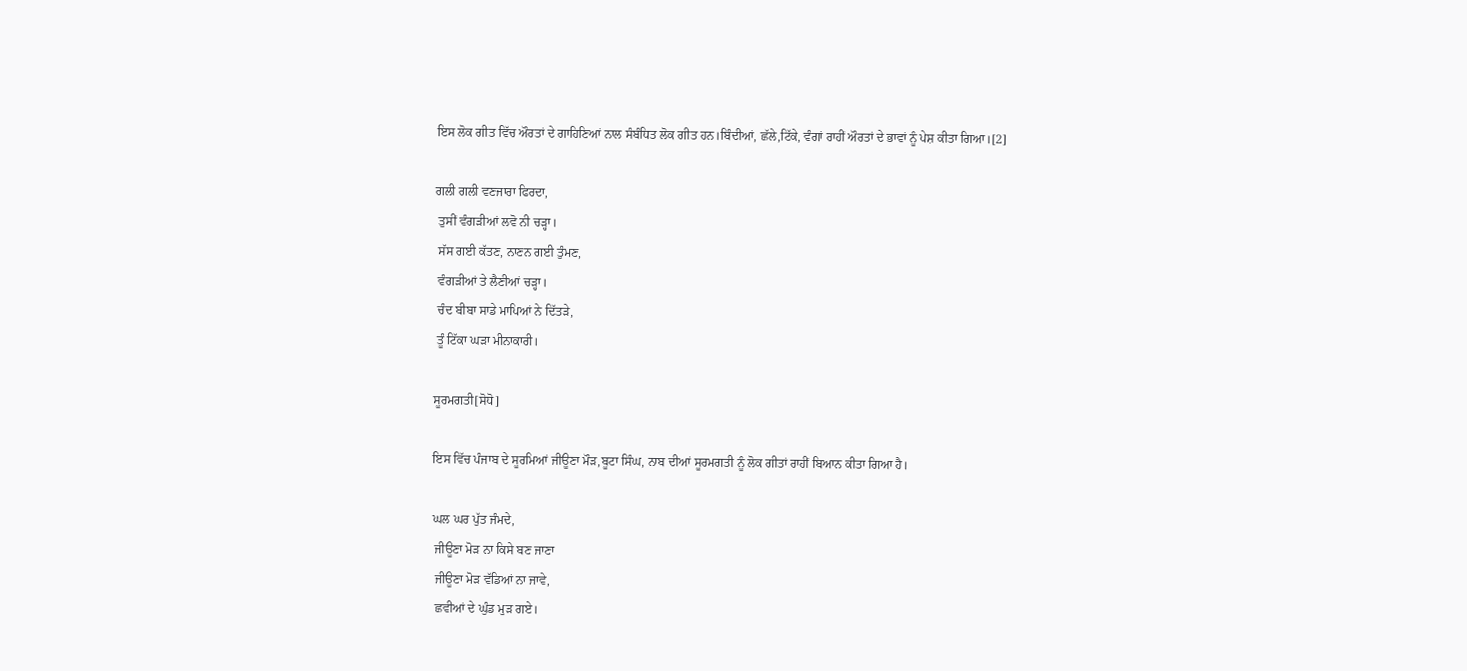ਇਸ ਲੋਕ ਗੀਤ ਵਿੱਚ ਔਰਤਾਂ ਦੇ ਗਾਹਿਣਿਆਂ ਨਾਲ ਸੰਬੰਧਿਤ ਲੋਕ ਗੀਤ ਹਨ।ਬਿੰਦੀਆਂ, ਛੱਲੇ,ਟਿੱਕੇ, ਵੰਗਾਂ ਰਾਹੀਂ ਔਰਤਾਂ ਦੇ ਭਾਵਾਂ ਨੂੰ ਪੇਸ਼ ਕੀਤਾ ਗਿਆ।[2]

ਗਲੀ ਗਲੀ ਵਣਜਾਰਾ ਫਿਰਦਾ,
 ਤੁਸੀਂ ਵੰਗੜੀਆਂ ਲਵੋ ਨੀ ਚੜ੍ਹਾ।
 ਸੱਸ ਗਈ ਕੱਤਣ, ਨਾਣਨ ਗਈ ਤੁੰਮਣ,
 ਵੰਗੜੀਆਂ ਤੇ ਲੈਣੀਆਂ ਚੜ੍ਹਾ।
 ਚੰਦ ਬੀਬਾ ਸਾਡੇ ਮਾਪਿਆਂ ਨੇ ਦਿੱਤੜੇ,
 ਤੂੰ ਟਿੱਕਾ ਘੜਾ ਮੀਨਾਕਾਰੀ।

ਸੂਰਮਗਤੀ[ਸੋਧੋ]

ਇਸ ਵਿੱਚ ਪੰਜਾਬ ਦੇ ਸੂਰਮਿਆਂ ਜੀਊਣਾ ਮੌੜ,ਬੂਟਾ ਸਿੰਘ, ਨਾਬ ਦੀਆਂ ਸੂਰਮਗਤੀ ਨੂੰ ਲੋਕ ਗੀਤਾਂ ਰਾਹੀਂ ਬਿਆਨ ਕੀਤਾ ਗਿਆ ਹੈ।

ਘਲ ਘਰ ਪੁੱਤ ਜੰਮਦੇ,
 ਜੀਊਣਾ ਮੋੜ ਨਾ ਕਿਸੇ ਬਣ ਜਾਣਾ
 ਜੀਊਣਾ ਮੋੜ ਵੱਡਿਆਂ ਨਾ ਜਾਵੇ,
 ਛਵੀਆਂ ਦੇ ਘੁੰਡ ਮੁੜ ਗਏ।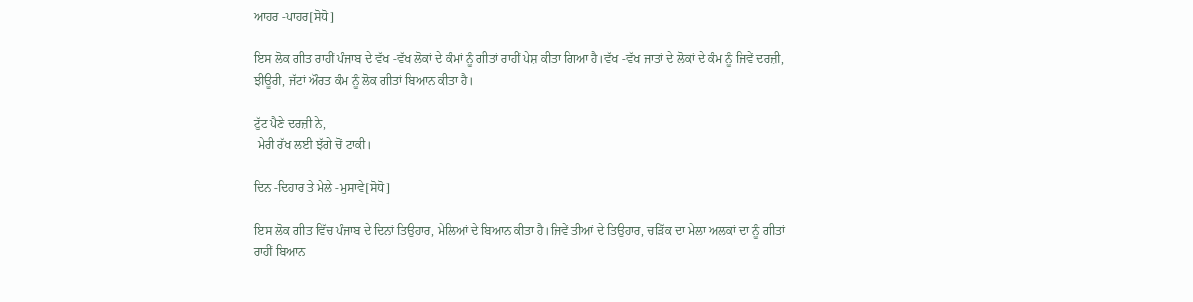ਆਹਰ -ਪਾਹਰ[ਸੋਧੋ]

ਇਸ ਲੋਕ ਗੀਤ ਰਾਹੀਂ ਪੰਜਾਬ ਦੇ ਵੱਖ -ਵੱਖ ਲੋਕਾਂ ਦੇ ਕੰਮਾਂ ਨੂੰ ਗੀਤਾਂ ਰਾਹੀਂ ਪੇਸ਼ ਕੀਤਾ ਗਿਆ ਹੈ।ਵੱਖ -ਵੱਖ ਜਾਤਾਂ ਦੇ ਲੋਕਾਂ ਦੇ ਕੰਮ ਨੂੰ ਜਿਵੇਂ ਦਰਜ਼ੀ, ਝੀਊਰੀ, ਜੱਟਾਂ ਔਰਤ ਕੰਮ ਨੂੰ ਲੋਕ ਗੀਤਾਂ ਬਿਆਨ ਕੀਤਾ ਹੈ।

ਟੁੱਟ ਪੈਣੇ ਦਰਜ਼ੀ ਨੇ,
 ਮੇਰੀ ਰੱਖ ਲਈ ਝੱਗੇ ਚੋਂ ਟਾਕੀ।

ਦਿਨ -ਦਿਹਾਰ ਤੇ ਮੇਲੇ -ਮੁਸਾਵੇ[ਸੋਧੋ]

ਇਸ ਲੋਕ ਗੀਤ ਵਿੱਚ ਪੰਜਾਬ ਦੇ ਦਿਨਾਂ ਤਿਉਹਾਰ, ਮੇਲਿਆਂ ਦੇ ਬਿਆਨ ਕੀਤਾ ਹੈ।ਜਿਵੇਂ ਤੀਆਂ ਦੇ ਤਿਉਹਾਰ, ਚੜਿੱਕ ਦਾ ਮੇਲਾ ਅਲਕਾਂ ਦਾ ਨੂੰ ਗੀਤਾਂ ਰਾਹੀਂ ਬਿਆਨ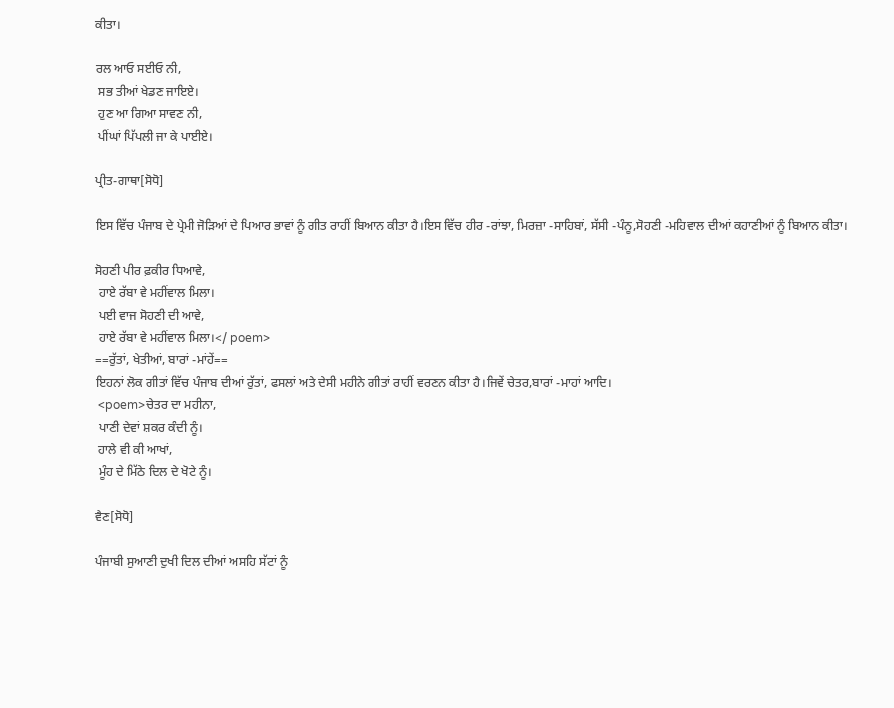ਕੀਤਾ।

ਰਲ ਆਓ ਸਈਓ ਨੀ,
 ਸਭ ਤੀਆਂ ਖੇਡਣ ਜਾਇਏ।
 ਹੁਣ ਆ ਗਿਆ ਸਾਵਣ ਨੀ,
 ਪੀਂਘਾਂ ਪਿੱਪਲੀ ਜਾ ਕੇ ਪਾਈਏ।

ਪ੍ਰੀਤ-ਗਾਥਾ[ਸੋਧੋ]

ਇਸ ਵਿੱਚ ਪੰਜਾਬ ਦੇ ਪ੍ਰੇਮੀ ਜੋੜਿਆਂ ਦੇ ਪਿਆਰ ਭਾਵਾਂ ਨੂੰ ਗੀਤ ਰਾਹੀਂ ਬਿਆਨ ਕੀਤਾ ਹੈ।ਇਸ ਵਿੱਚ ਹੀਰ -ਰਾਂਝਾ, ਮਿਰਜ਼ਾ -ਸਾਹਿਬਾਂ, ਸੱਸੀ -ਪੰਨੂ,ਸੋਹਣੀ -ਮਹਿਵਾਲ ਦੀਆਂ ਕਹਾਣੀਆਂ ਨੂੰ ਬਿਆਨ ਕੀਤਾ।

ਸੋਹਣੀ ਪੀਰ ਫ਼ਕੀਰ ਧਿਆਵੇ,
 ਹਾਏ ਰੱਬਾ ਵੇ ਮਹੀਂਵਾਲ ਮਿਲਾ।
 ਪਈ ਵਾਜ ਸੋਹਣੀ ਦੀ ਆਵੇ,
 ਹਾਏ ਰੱਬਾ ਵੇ ਮਹੀਂਵਾਲ ਮਿਲਾ।</ poem>
==ਰੁੱਤਾਂ, ਖੇਤੀਆਂ, ਬਾਰਾਂ -ਮਾਂਹੇਂ==
ਇਹਨਾਂ ਲੋਕ ਗੀਤਾਂ ਵਿੱਚ ਪੰਜਾਬ ਦੀਆਂ ਰੁੱਤਾਂ, ਫਸਲਾਂ ਅਤੇ ਦੇਸੀ ਮਹੀਨੇ ਗੀਤਾਂ ਰਾਹੀਂ ਵਰਣਨ ਕੀਤਾ ਹੈ।ਜਿਵੇਂ ਚੇਤਰ,ਬਾਰਾਂ -ਮਾਹਾਂ ਆਦਿ।
 <poem>ਚੇਤਰ ਦਾ ਮਹੀਨਾ,
 ਪਾਣੀ ਦੇਵਾਂ ਸ਼ਕਰ ਕੰਦੀ ਨੂੰ।
 ਹਾਲੇ ਵੀ ਕੀ ਆਖਾਂ,
 ਮੂੰਹ ਦੇ ਮਿੱਠੇ ਦਿਲ ਦੇ ਖੋਟੇ ਨੂੰ।

ਵੈਣ[ਸੋਧੋ]

ਪੰਜਾਬੀ ਸੁਆਣੀ ਦੁਖੀ ਦਿਲ ਦੀਆਂ ਅਸਹਿ ਸੱਟਾਂ ਨੂੰ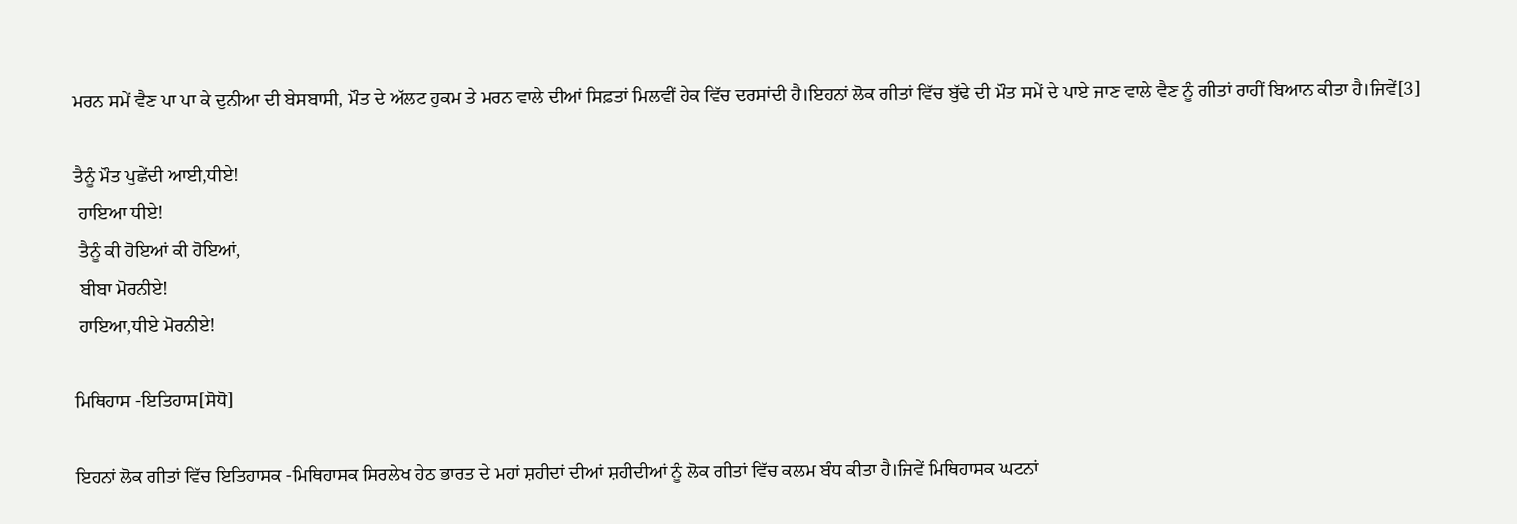ਮਰਨ ਸਮੇਂ ਵੈਣ ਪਾ ਪਾ ਕੇ ਦੁਨੀਆ ਦੀ ਬੇਸਬਾਸੀ, ਮੌਤ ਦੇ ਅੱਲਟ ਹੁਕਮ ਤੇ ਮਰਨ ਵਾਲੇ ਦੀਆਂ ਸਿਫ਼ਤਾਂ ਮਿਲਵੀਂ ਹੇਕ ਵਿੱਚ ਦਰਸਾਂਦੀ ਹੈ।ਇਹਨਾਂ ਲੋਕ ਗੀਤਾਂ ਵਿੱਚ ਬੁੱਢੇ ਦੀ ਮੌਤ ਸਮੇਂ ਦੇ ਪਾਏ ਜਾਣ ਵਾਲੇ ਵੈਣ ਨੂੰ ਗੀਤਾਂ ਰਾਹੀਂ ਬਿਆਨ ਕੀਤਾ ਹੈ।ਜਿਵੇਂ[3]

ਤੈਨੂੰ ਮੌਤ ਪੁਛੇਂਦੀ ਆਈ,ਧੀਏ!
 ਹਾਇਆ ਧੀਏ!
 ਤੈਨੂੰ ਕੀ ਹੋਇਆਂ ਕੀ ਹੋਇਆਂ,
 ਬੀਬਾ ਮੋਰਨੀਏ!
 ਹਾਇਆ,ਧੀਏ ਮੋਰਨੀਏ!

ਮਿਥਿਹਾਸ -ਇਤਿਹਾਸ[ਸੋਧੋ]

ਇਹਨਾਂ ਲੋਕ ਗੀਤਾਂ ਵਿੱਚ ਇਤਿਹਾਸਕ -ਮਿਥਿਹਾਸਕ ਸਿਰਲੇਖ ਹੇਠ ਭਾਰਤ ਦੇ ਮਹਾਂ ਸ਼ਹੀਦਾਂ ਦੀਆਂ ਸ਼ਹੀਦੀਆਂ ਨੂੰ ਲੋਕ ਗੀਤਾਂ ਵਿੱਚ ਕਲਮ ਬੰਧ ਕੀਤਾ ਹੈ।ਜਿਵੇਂ ਮਿਥਿਹਾਸਕ ਘਟਨਾਂ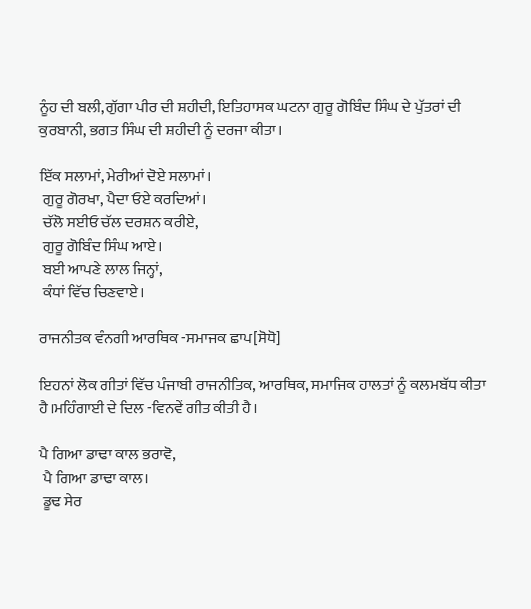ਨੂੰਹ ਦੀ ਬਲੀ,ਗੁੱਗਾ ਪੀਰ ਦੀ ਸ਼ਹੀਦੀ, ਇਤਿਹਾਸਕ ਘਟਨਾ ਗੁਰੂ ਗੋਬਿੰਦ ਸਿੰਘ ਦੇ ਪੁੱਤਰਾਂ ਦੀ ਕੁਰਬਾਨੀ, ਭਗਤ ਸਿੰਘ ਦੀ ਸ਼ਹੀਦੀ ਨੂੰ ਦਰਜਾ ਕੀਤਾ।

ਇੱਕ ਸਲਾਮਾਂ, ਮੇਰੀਆਂ ਦੋਏ ਸਲਾਮਾਂ।
 ਗੁਰੂ ਗੋਰਖਾ, ਪੈਦਾ ਓਏ ਕਰਦਿਆਂ।
 ਚੱਲੋ ਸਈਓ ਚੱਲ ਦਰਸ਼ਨ ਕਰੀਏ,
 ਗੁਰੂ ਗੋਬਿੰਦ ਸਿੰਘ ਆਏ।
 ਬਈ ਆਪਣੇ ਲਾਲ ਜਿਨ੍ਹਾਂ,
 ਕੰਧਾਂ ਵਿੱਚ ਚਿਣਵਾਏ।

ਰਾਜਨੀਤਕ ਵੰਨਗੀ ਆਰਥਿਕ -ਸਮਾਜਕ ਛਾਪ[ਸੋਧੋ]

ਇਹਨਾਂ ਲੋਕ ਗੀਤਾਂ ਵਿੱਚ ਪੰਜਾਬੀ ਰਾਜਨੀਤਿਕ, ਆਰਥਿਕ, ਸਮਾਜਿਕ ਹਾਲਤਾਂ ਨੂੰ ਕਲਮਬੱਧ ਕੀਤਾ ਹੈ।ਮਹਿੰਗਾਈ ਦੇ ਦਿਲ -ਵਿਨਵੇਂ ਗੀਤ ਕੀਤੀ ਹੈ।

ਪੈ ਗਿਆ ਡਾਢਾ ਕਾਲ ਭਰਾਵੋ,
 ਪੈ ਗਿਆ ਡਾਢਾ ਕਾਲ।
 ਡੂਢ ਸੇਰ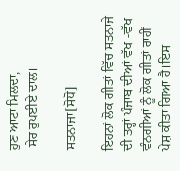ਹੁਣ ਆਟਾ ਮਿਲਦਾ,
 ਸੇਰ ਰੁਪਈਏ ਦਾਲ।

ਸਤਨਾਜਾ[ਸੋਧੋ]

ਇਹਨਾਂ ਲੋਕ ਗੀਤਾਂ ਵਿੱਚ ਸਤਨਾਜੇ ਦੀ ਤਰ੍ਹਾਂ ਪੰਜਾਬ ਦੀਆਂ ਵੱਖ -ਵੱਖ ਵੰਨਗੀਆਂ ਨੂੰ ਲੋਕ ਗੀਤਾਂ ਰਾਹੀਂ ਪੇਸ਼ ਕੀਤਾ ਗਿਆ ਹੈ।ਇਸ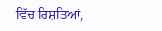ਵਿੱਚ ਰਿਸ਼ਤਿਆਂ,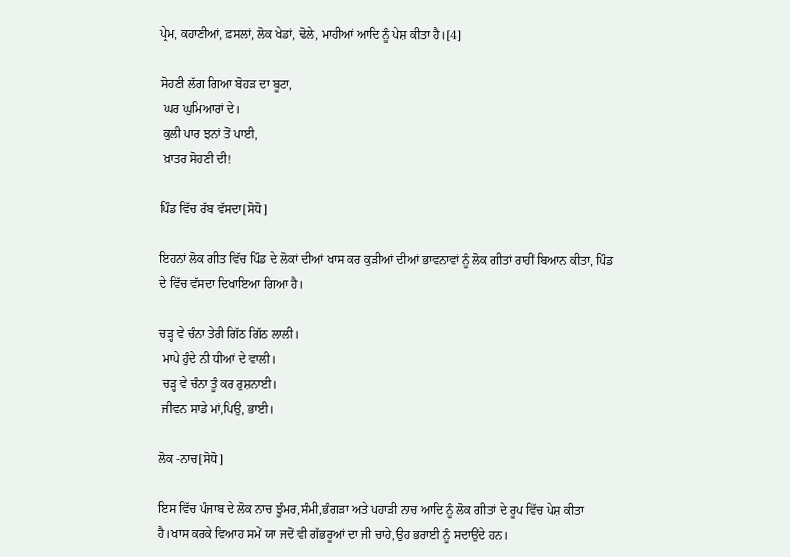ਪ੍ਰੇਮ, ਕਹਾਣੀਆਂ, ਫ਼ਸਲਾਂ, ਲੋਕ ਖੇਡਾਂ, ਢੋਲੇ, ਮਾਹੀਆਂ ਆਦਿ ਨੂੰ ਪੇਸ਼ ਕੀਤਾ ਹੈ।[4]

ਸੋਹਣੀ ਲੱਗ ਗਿਆ ਬੋਹੜ ਦਾ ਬੂਟਾ,
 ਘਰ ਘੁਮਿਆਰਾਂ ਦੇ।
 ਕੁਲੀ ਪਾਰ ਝਨਾਂ ਤੋਂ ਪਾਈ,
 ਖ਼ਾਤਰ ਸੋਹਣੀ ਦੀ!

ਪਿੰਡ ਵਿੱਚ ਰੱਬ ਵੱਸਦਾ[ਸੋਧੋ]

ਇਹਨਾਂ ਲੋਕ ਗੀਤ ਵਿੱਚ ਪਿੰਡ ਦੇ ਲੋਕਾਂ ਦੀਆਂ ਖਾਸ ਕਰ ਕੁੜੀਆਂ ਦੀਆਂ ਭਾਵਨਾਵਾਂ ਨੂੰ ਲੋਕ ਗੀਤਾਂ ਰਾਹੀਂ ਬਿਆਨ ਕੀਤਾ, ਪਿੰਡ ਦੇ ਵਿੱਚ ਵੱਸਦਾ ਦਿਖਾਇਆ ਗਿਆ ਹੈ।

ਚੜ੍ਹ ਵੇ ਚੰਨਾ ਤੇਰੀ ਗਿੱਠ ਗਿੱਠ ਲਾਲੀ।
 ਮਾਪੇ ਹੁੰਦੇ ਨੀ ਧੀਆਂ ਦੇ ਵਾਲੀ।
 ਚੜ੍ਹ ਵੇ ਚੰਨਾ ਤੂੰ ਕਰ ਰੁਸ਼ਨਾਈ।
 ਜੀਵਨ ਸਾਡੇ ਮਾਂ,ਪਿਉ, ਭਾਈ।

ਲੋਕ -ਨਾਚ[ਸੋਧੋ]

ਇਸ ਵਿੱਚ ਪੰਜਾਬ ਦੇ ਲੋਕ ਨਾਚ ਝੂੰਮਰ,ਸੰਮੀ,ਭੰਗੜਾ ਅਤੇ ਪਹਾੜੀ ਨਾਚ ਆਦਿ ਨੂੰ ਲੋਕ ਗੀਤਾਂ ਦੇ ਰੂਪ ਵਿੱਚ ਪੇਸ਼ ਕੀਤਾ ਹੈ।ਖਾਸ ਕਰਕੇ ਵਿਆਹ ਸਮੇਂ ਯਾ ਜਦੋਂ ਵੀ ਗੱਭਰੂਆਂ ਦਾ ਜੀ ਚਾਹੇ,ਉਹ ਭਰਾਈ ਨੂੰ ਸਦਾਉਂਦੇ ਹਨ।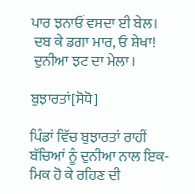ਪਾਰ ਝਨਾਓਂ ਵਸਦਾ ਈ ਬੇਲ।
 ਦਬ ਕੇ ਡਗਾ ਮਾਰ, ਓ ਸ਼ੇਖਾ!
 ਦੁਨੀਆ ਝਟ ਦਾ ਮੇਲਾ।

ਬੁਝਾਰਤਾਂ[ਸੋਧੋ]

ਪਿੰਡਾਂ ਵਿੱਚ ਬੁਝਾਰਤਾਂ ਰਾਹੀਂ ਬੱਚਿਆਂ ਨੂੰ ਦੁਨੀਆ ਨਾਲ ਇਕ- ਮਿਕ ਹੋ ਕੇ ਰਹਿਣ ਦੀ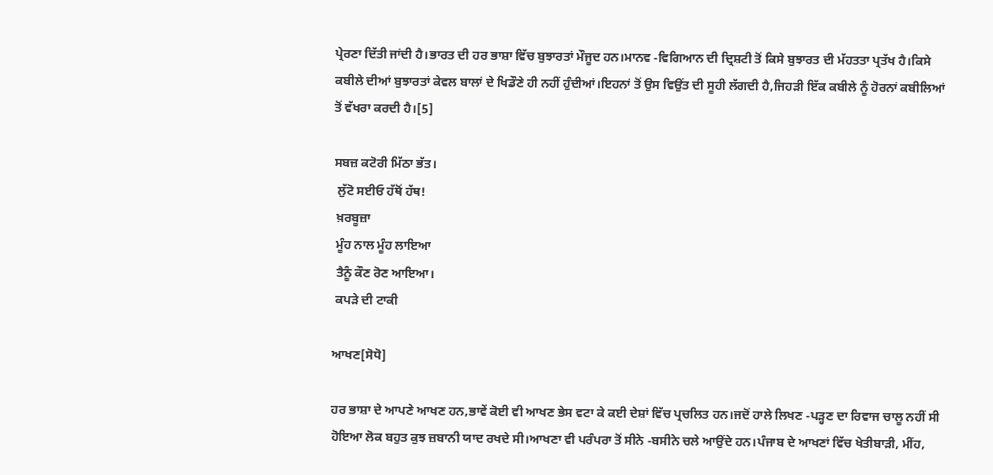ਪ੍ਰੇਰਣਾ ਦਿੱਤੀ ਜਾਂਦੀ ਹੈ।ਭਾਰਤ ਦੀ ਹਰ ਭਾਸ਼ਾ ਵਿੱਚ ਬੁਝਾਰਤਾਂ ਮੌਜੂਦ ਹਨ।ਮਾਨਵ -ਵਿਗਿਆਨ ਦੀ ਦ੍ਰਿਸ਼ਟੀ ਤੋਂ ਕਿਸੇ ਬੁਝਾਰਤ ਦੀ ਮੱਹਤਤਾ ਪ੍ਰਤੱਖ ਹੈ।ਕਿਸੇ ਕਬੀਲੇ ਦੀਆਂ ਬੁਝਾਰਤਾਂ ਕੇਵਲ ਬਾਲਾਂ ਦੇ ਖਿਡੌਣੇ ਹੀ ਨਹੀਂ ਹੁੰਦੀਆਂ।ਇਹਨਾਂ ਤੋਂ ਉਸ ਵਿਉਂਤ ਦੀ ਸੂਹੀ ਲੱਗਦੀ ਹੈ,ਜਿਹੜੀ ਇੱਕ ਕਬੀਲੇ ਨੂੰ ਹੋਰਨਾਂ ਕਬੀਲਿਆਂ ਤੋਂ ਵੱਖਰਾ ਕਰਦੀ ਹੈ।[5]

ਸਬਜ਼ ਕਟੋਰੀ ਮਿੱਠਾ ਭੱਤ।
 ਲੁੱਟੋ ਸਈਓ ਹੱਥੋਂ ਹੱਥ!
 ਖ਼ਰਬੂਜ਼ਾ
 ਮੂੰਹ ਨਾਲ ਮੂੰਹ ਲਾਇਆ
 ਤੈਨੂੰ ਕੌਣ ਰੋਣ ਆਇਆ।
 ਕਪੜੇ ਦੀ ਟਾਕੀ

ਆਖਣ[ਸੋਧੋ]

ਹਰ ਭਾਸ਼ਾ ਦੇ ਆਪਣੇ ਆਖਣ ਹਨ,ਭਾਵੇਂ ਕੋਈ ਵੀ ਆਖਣ ਭੇਸ ਵਟਾ ਕੇ ਕਈ ਦੇਸ਼ਾਂ ਵਿੱਚ ਪ੍ਰਚਲਿਤ ਹਨ।ਜਦੋਂ ਹਾਲੇ ਲਿਖਣ -ਪੜ੍ਹਣ ਦਾ ਰਿਵਾਜ ਚਾਲੂ ਨਹੀਂ ਸੀ ਹੋਇਆ ਲੋਕ ਬਹੁਤ ਕੁਝ ਜ਼ਬਾਨੀ ਯਾਦ ਰਖਦੇ ਸੀ।ਆਖਣਾ ਵੀ ਪਰੰਪਰਾ ਤੋਂ ਸੀਨੇ -ਬਸੀਨੇ ਚਲੇ ਆਉਂਦੇ ਹਨ।ਪੰਜਾਬ ਦੇ ਆਖਣਾਂ ਵਿੱਚ ਖੇਤੀਬਾੜੀ, ਮੀਂਹ,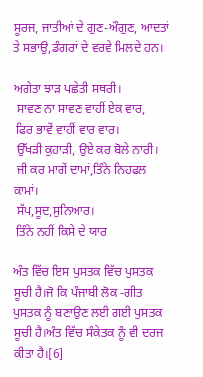ਸੂਰਜ, ਜਾਤੀਆਂ ਦੇ ਗੁਣ-ਔਗੁਣ, ਆਦਤਾਂ ਤੇ ਸਭਾਉ,ਡੰਗਰਾਂ ਦੇ ਵਰਵੇ ਮਿਲਦੇ ਹਨ।

ਅਗੇਤਾ ਝਾੜ ਪਛੇਤੀ ਸਥਰੀ।
 ਸਾਵਣ ਨਾ ਸਾਵਣ ਵਾਹੀਂ ਏਕ ਵਾਰ,
 ਫਿਰ ਭਾਵੇਂ ਵਾਹੀਂ ਵਾਰ ਵਾਰ।
 ਉੱਖੜੀ ਕੁਹਾੜੀ, ਉਏ ਕਰ ਬੋਲੇ ਨਾਰੀ।
 ਜੀ ਕਰ ਮਾਗੇਂ ਦਾਮਾਂ,ਤਿੰਨੇ ਨਿਹਫਲ ਕਾਮਾਂ।
 ਸੱਪ,ਸੂਦ,ਸੁਨਿਆਰ।
 ਤਿੰਨੇ ਨਹੀਂ ਕਿਸੇ ਦੇ ਯਾਰ

ਅੰਤ ਵਿੱਚ ਇਸ ਪੁਸਤਕ ਵਿੱਚ ਪੁਸਤਕ ਸੂਚੀ ਹੈ।ਜੋ ਕਿ ਪੰਜਾਬੀ ਲੋਕ -ਗੀਤ ਪੁਸਤਕ ਨੂੰ ਬਣਾਉਣ ਲਈ ਗਈ ਪੁਸਤਕ ਸੂਚੀ ਹੈ।ਅੰਤ ਵਿੱਚ ਸੰਕੇਤਕ ਨੂੰ ਵੀ ਦਰਜ ਕੀਤਾ ਹੈ।[6]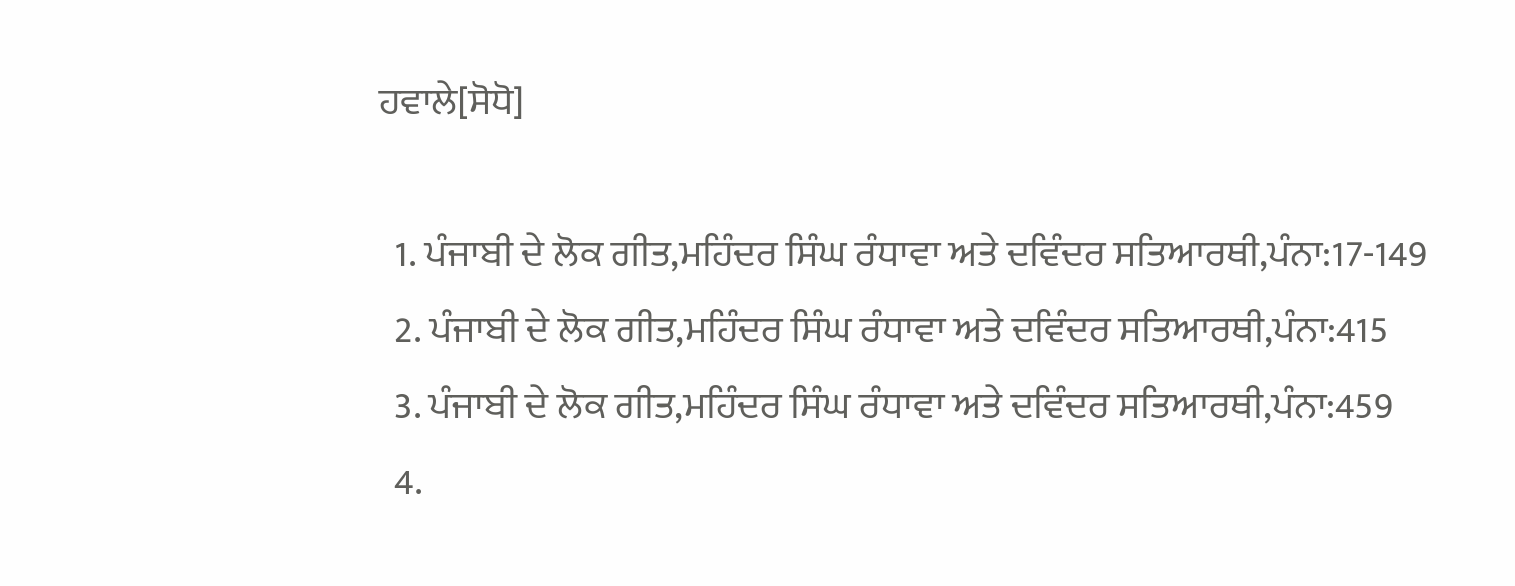ਹਵਾਲੇ[ਸੋਧੋ]

  1. ਪੰਜਾਬੀ ਦੇ ਲੋਕ ਗੀਤ,ਮਹਿੰਦਰ ਸਿੰਘ ਰੰਧਾਵਾ ਅਤੇ ਦਵਿੰਦਰ ਸਤਿਆਰਥੀ,ਪੰਨਾ:17-149
  2. ਪੰਜਾਬੀ ਦੇ ਲੋਕ ਗੀਤ,ਮਹਿੰਦਰ ਸਿੰਘ ਰੰਧਾਵਾ ਅਤੇ ਦਵਿੰਦਰ ਸਤਿਆਰਥੀ,ਪੰਨਾ:415
  3. ਪੰਜਾਬੀ ਦੇ ਲੋਕ ਗੀਤ,ਮਹਿੰਦਰ ਸਿੰਘ ਰੰਧਾਵਾ ਅਤੇ ਦਵਿੰਦਰ ਸਤਿਆਰਥੀ,ਪੰਨਾ:459
  4.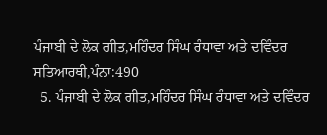ਪੰਜਾਬੀ ਦੇ ਲੋਕ ਗੀਤ,ਮਹਿੰਦਰ ਸਿੰਘ ਰੰਧਾਵਾ ਅਤੇ ਦਵਿੰਦਰ ਸਤਿਆਰਥੀ,ਪੰਨਾ:490
  5. ਪੰਜਾਬੀ ਦੇ ਲੋਕ ਗੀਤ,ਮਹਿੰਦਰ ਸਿੰਘ ਰੰਧਾਵਾ ਅਤੇ ਦਵਿੰਦਰ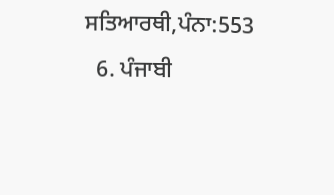ਸਤਿਆਰਥੀ,ਪੰਨਾ:553
  6. ਪੰਜਾਬੀ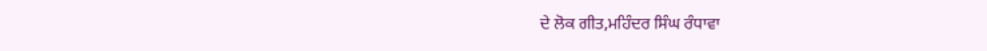ਦੇ ਲੋਕ ਗੀਤ,ਮਹਿੰਦਰ ਸਿੰਘ ਰੰਧਾਵਾ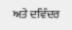ਅਤੇ ਦਵਿੰਦਰ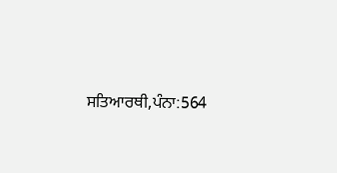ਸਤਿਆਰਥੀ,ਪੰਨਾ:564